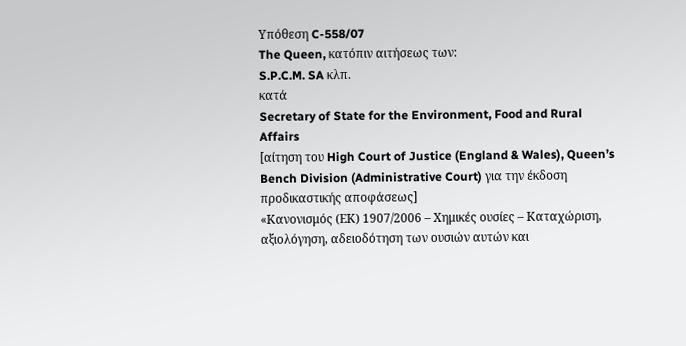Υπόθεση C-558/07
The Queen, κατόπιν αιτήσεως των:
S.P.C.M. SA κλπ.
κατά
Secretary of State for the Environment, Food and Rural Affairs
[αίτηση του High Court of Justice (England & Wales), Queen’s Bench Division (Administrative Court) για την έκδοση προδικαστικής αποφάσεως]
«Κανονισμός (ΕΚ) 1907/2006 – Χημικές ουσίες – Καταχώριση, αξιολόγηση, αδειοδότηση των ουσιών αυτών και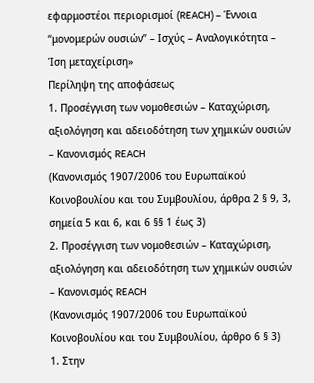εφαρμοστέοι περιορισμοί (REACH) – Έννοια “μονομερών ουσιών” – Ισχύς – Αναλογικότητα – Ίση μεταχείριση»
Περίληψη της αποφάσεως
1. Προσέγγιση των νομοθεσιών – Καταχώριση, αξιολόγηση και αδειοδότηση των χημικών ουσιών – Κανονισμός REACH
(Κανονισμός 1907/2006 του Ευρωπαϊκού Κοινοβουλίου και του Συμβουλίου, άρθρα 2 § 9, 3, σημεία 5 και 6, και 6 §§ 1 έως 3)
2. Προσέγγιση των νομοθεσιών – Καταχώριση, αξιολόγηση και αδειοδότηση των χημικών ουσιών – Κανονισμός REACH
(Κανονισμός 1907/2006 του Ευρωπαϊκού Κοινοβουλίου και του Συμβουλίου, άρθρο 6 § 3)
1. Στην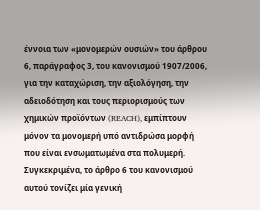έννοια των «μονομερών ουσιών» του άρθρου 6, παράγραφος 3, του κανονισμού 1907/2006, για την καταχώριση, την αξιολόγηση, την αδειοδότηση και τους περιορισμούς των χημικών προϊόντων (REACH), εμπίπτουν μόνον τα μονομερή υπό αντιδρώσα μορφή που είναι ενσωματωμένα στα πολυμερή.
Συγκεκριμένα, το άρθρο 6 του κανονισμού αυτού τονίζει μία γενική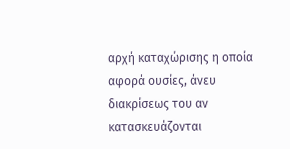αρχή καταχώρισης η οποία αφορά ουσίες, άνευ διακρίσεως του αν κατασκευάζονται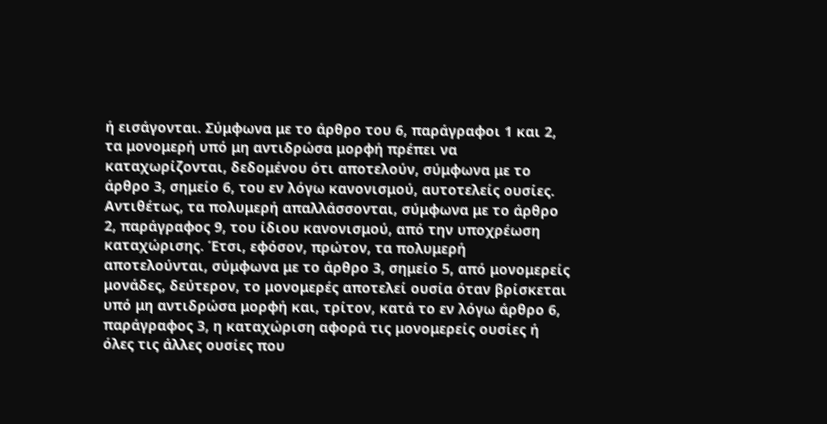ή εισάγονται. Σύμφωνα με το άρθρο του 6, παράγραφοι 1 και 2, τα μονομερή υπό μη αντιδρώσα μορφή πρέπει να καταχωρίζονται, δεδομένου ότι αποτελούν, σύμφωνα με το άρθρο 3, σημείο 6, του εν λόγω κανονισμού, αυτοτελείς ουσίες. Αντιθέτως, τα πολυμερή απαλλάσσονται, σύμφωνα με το άρθρο 2, παράγραφος 9, του ίδιου κανονισμού, από την υποχρέωση καταχώρισης. Έτσι, εφόσον, πρώτον, τα πολυμερή αποτελούνται, σύμφωνα με το άρθρο 3, σημείο 5, από μονομερείς μονάδες, δεύτερον, το μονομερές αποτελεί ουσία όταν βρίσκεται υπό μη αντιδρώσα μορφή και, τρίτον, κατά το εν λόγω άρθρο 6, παράγραφος 3, η καταχώριση αφορά τις μονομερείς ουσίες ή όλες τις άλλες ουσίες που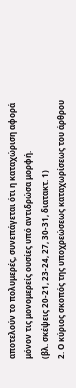αποτελούν το πολυμερές, συνεπάγεται ότι η καταχώριση αφορά μόνον τις μονομερείς ουσίες υπό αντιδρώσα μορφή.
(βλ. σκέψεις 20-21, 23-24, 27, 30-31, διατακτ. 1)
2. Ο κύριος σκοπός της υποχρεώσεως καταχωρίσεως του άρθρου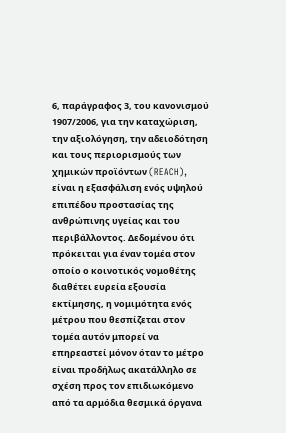6, παράγραφος 3, του κανονισμού 1907/2006, για την καταχώριση, την αξιολόγηση, την αδειοδότηση και τους περιορισμούς των χημικών προϊόντων (REACH), είναι η εξασφάλιση ενός υψηλού επιπέδου προστασίας της ανθρώπινης υγείας και του περιβάλλοντος. Δεδομένου ότι πρόκειται για έναν τομέα στον οποίο ο κοινοτικός νομοθέτης διαθέτει ευρεία εξουσία εκτίμησης, η νομιμότητα ενός μέτρου που θεσπίζεται στον τομέα αυτόν μπορεί να επηρεαστεί μόνον όταν το μέτρο είναι προδήλως ακατάλληλο σε σχέση προς τον επιδιωκόμενο από τα αρμόδια θεσμικά όργανα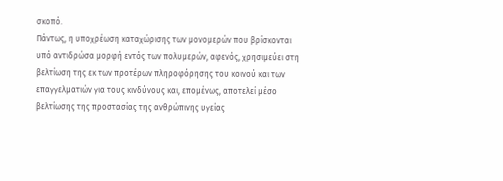σκοπό.
Πάντως, η υποχρέωση καταχώρισης των μονομερών που βρίσκονται υπό αντιδρώσα μορφή εντός των πολυμερών, αφενός, χρησιμεύει στη βελτίωση της εκ των προτέρων πληροφόρησης του κοινού και των επαγγελματιών για τους κινδύνους και, επομένως, αποτελεί μέσο βελτίωσης της προστασίας της ανθρώπινης υγείας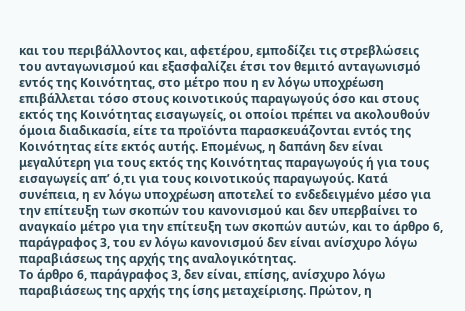και του περιβάλλοντος και, αφετέρου, εμποδίζει τις στρεβλώσεις του ανταγωνισμού και εξασφαλίζει έτσι τον θεμιτό ανταγωνισμό εντός της Κοινότητας, στο μέτρο που η εν λόγω υποχρέωση επιβάλλεται τόσο στους κοινοτικούς παραγωγούς όσο και στους εκτός της Κοινότητας εισαγωγείς, οι οποίοι πρέπει να ακολουθούν όμοια διαδικασία, είτε τα προϊόντα παρασκευάζονται εντός της Κοινότητας είτε εκτός αυτής. Επομένως, η δαπάνη δεν είναι μεγαλύτερη για τους εκτός της Κοινότητας παραγωγούς ή για τους εισαγωγείς απ’ ό,τι για τους κοινοτικούς παραγωγούς. Κατά συνέπεια, η εν λόγω υποχρέωση αποτελεί το ενδεδειγμένο μέσο για την επίτευξη των σκοπών του κανονισμού και δεν υπερβαίνει το αναγκαίο μέτρο για την επίτευξη των σκοπών αυτών, και το άρθρο 6, παράγραφος 3, του εν λόγω κανονισμού δεν είναι ανίσχυρο λόγω παραβιάσεως της αρχής της αναλογικότητας.
Το άρθρο 6, παράγραφος 3, δεν είναι, επίσης, ανίσχυρο λόγω παραβιάσεως της αρχής της ίσης μεταχείρισης. Πρώτον, η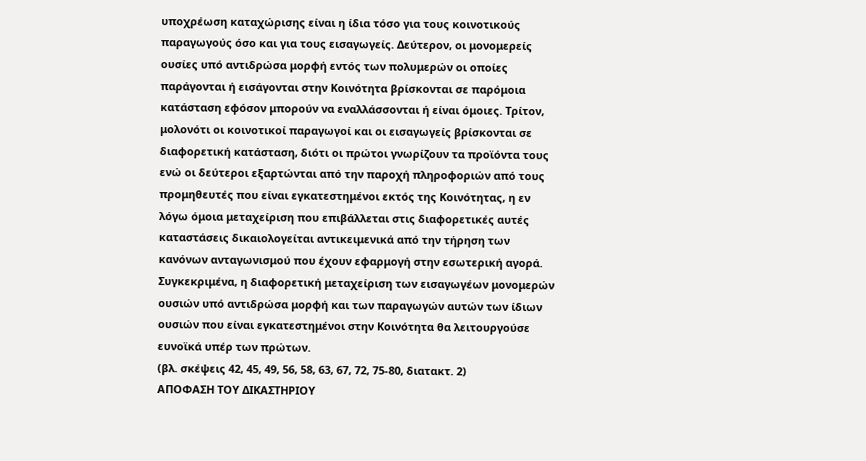υποχρέωση καταχώρισης είναι η ίδια τόσο για τους κοινοτικούς παραγωγούς όσο και για τους εισαγωγείς. Δεύτερον, οι μονομερείς ουσίες υπό αντιδρώσα μορφή εντός των πολυμερών οι οποίες παράγονται ή εισάγονται στην Κοινότητα βρίσκονται σε παρόμοια κατάσταση εφόσον μπορούν να εναλλάσσονται ή είναι όμοιες. Τρίτον, μολονότι οι κοινοτικοί παραγωγοί και οι εισαγωγείς βρίσκονται σε διαφορετική κατάσταση, διότι οι πρώτοι γνωρίζουν τα προϊόντα τους ενώ οι δεύτεροι εξαρτώνται από την παροχή πληροφοριών από τους προμηθευτές που είναι εγκατεστημένοι εκτός της Κοινότητας, η εν λόγω όμοια μεταχείριση που επιβάλλεται στις διαφορετικές αυτές καταστάσεις δικαιολογείται αντικειμενικά από την τήρηση των κανόνων ανταγωνισμού που έχουν εφαρμογή στην εσωτερική αγορά. Συγκεκριμένα, η διαφορετική μεταχείριση των εισαγωγέων μονομερών ουσιών υπό αντιδρώσα μορφή και των παραγωγών αυτών των ίδιων ουσιών που είναι εγκατεστημένοι στην Κοινότητα θα λειτουργούσε ευνοϊκά υπέρ των πρώτων.
(βλ. σκέψεις 42, 45, 49, 56, 58, 63, 67, 72, 75-80, διατακτ. 2)
ΑΠΟΦΑΣΗ ΤΟΥ ΔΙΚΑΣΤΗΡΙΟΥ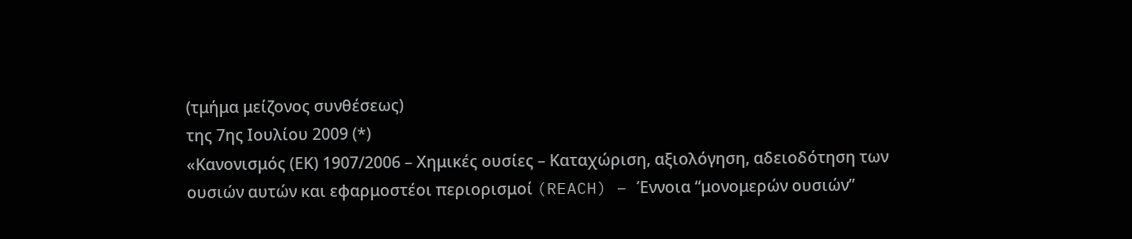(τμήμα μείζονος συνθέσεως)
της 7ης Ιουλίου 2009 (*)
«Κανονισμός (ΕΚ) 1907/2006 – Χημικές ουσίες – Καταχώριση, αξιολόγηση, αδειοδότηση των ουσιών αυτών και εφαρμοστέοι περιορισμοί (REACH) – Έννοια “μονομερών ουσιών”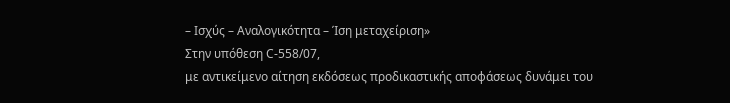– Ισχύς – Αναλογικότητα – Ίση μεταχείριση»
Στην υπόθεση C‑558/07,
με αντικείμενο αίτηση εκδόσεως προδικαστικής αποφάσεως δυνάμει του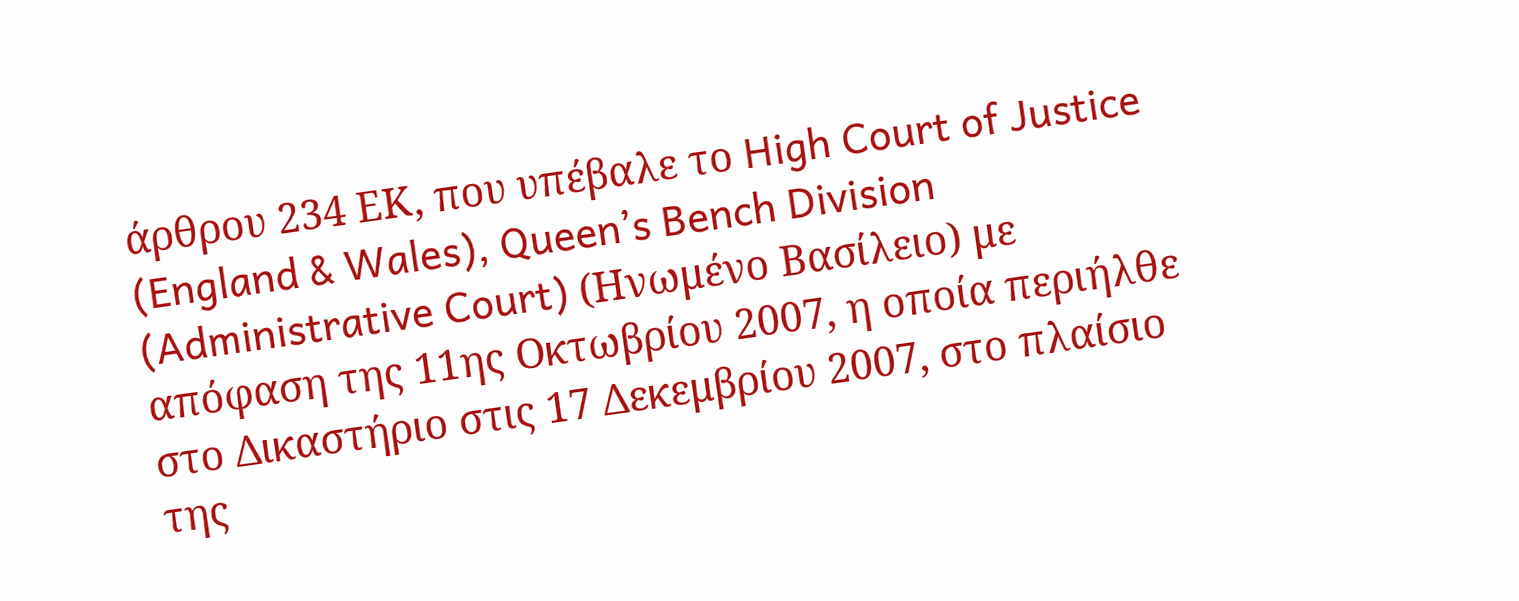άρθρου 234 ΕΚ, που υπέβαλε το High Court of Justice (England & Wales), Queen’s Bench Division (Administrative Court) (Ηνωμένο Βασίλειο) με απόφαση της 11ης Οκτωβρίου 2007, η οποία περιήλθε στο Δικαστήριο στις 17 Δεκεμβρίου 2007, στο πλαίσιο της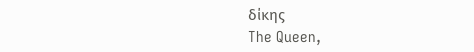δίκης
The Queen,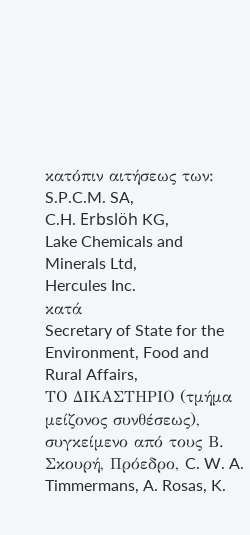κατόπιν αιτήσεως των:
S.P.C.M. SA,
C.H. Erbslöh KG,
Lake Chemicals and Minerals Ltd,
Hercules Inc.
κατά
Secretary of State for the Environment, Food and Rural Affairs,
ΤΟ ΔΙΚΑΣΤΗΡΙΟ (τμήμα μείζονος συνθέσεως),
συγκείμενο από τους Β. Σκουρή, Πρόεδρο, C. W. A. Timmermans, A. Rosas, K.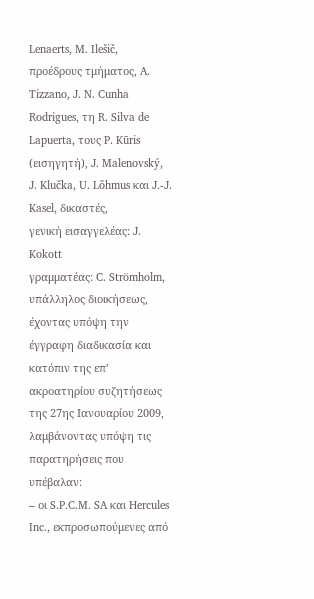Lenaerts, M. Ilešič, προέδρους τμήματος, A. Tizzano, J. N. Cunha Rodrigues, τη R. Silva de Lapuerta, τους P. Kūris (εισηγητή), J. Malenovský, J. Klučka, U. Lõhmus και J.‑J. Kasel, δικαστές,
γενική εισαγγελέας: J. Kokott
γραμματέας: C. Strömholm, υπάλληλος διοικήσεως,
έχοντας υπόψη την έγγραφη διαδικασία και κατόπιν της επ’ ακροατηρίου συζητήσεως της 27ης Ιανουαρίου 2009,
λαμβάνοντας υπόψη τις παρατηρήσεις που υπέβαλαν:
– oι S.P.C.M. SA και Hercules Inc., εκπροσωπούμενες από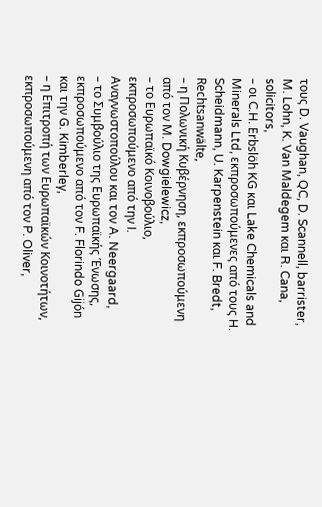τους D. Vaughan, QC, D. Scannell, barrister, M. Lohn, K. Van Maldegem και R. Cana, solicitors,
– οι C.H. Erbslöh KG και Lake Chemicals and Minerals Ltd, εκπροσωπούμενες από τους H. Scheidmann, U. Karpenstein και F. Bredt, Rechtsanwälte,
– η Πολωνική Κυβέρνηση, εκπροσωπούμενη από τον M. Dowgielewicz,
– το Ευρωπαϊκό Κοινοβούλιο, εκπροσωπούμενο από την I. Αναγνωστοπούλου και τον A. Neergaard,
– το Συμβούλιο της Ευρωπαϊκής Ένωσης, εκπροσωπούμενο από τον F. Florindo Gijón και την G. Kimberley,
– η Επιτροπή των Ευρωπαϊκών Κοινοτήτων, εκπροσωπούμενη από τον P. Oliver,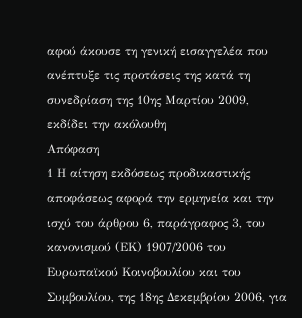αφού άκουσε τη γενική εισαγγελέα που ανέπτυξε τις προτάσεις της κατά τη συνεδρίαση της 10ης Μαρτίου 2009,
εκδίδει την ακόλουθη
Απόφαση
1 Η αίτηση εκδόσεως προδικαστικής αποφάσεως αφορά την ερμηνεία και την ισχύ του άρθρου 6, παράγραφος 3, του κανονισμού (ΕΚ) 1907/2006 του Ευρωπαϊκού Κοινοβουλίου και του Συμβουλίου, της 18ης Δεκεμβρίου 2006, για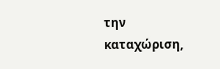την καταχώριση,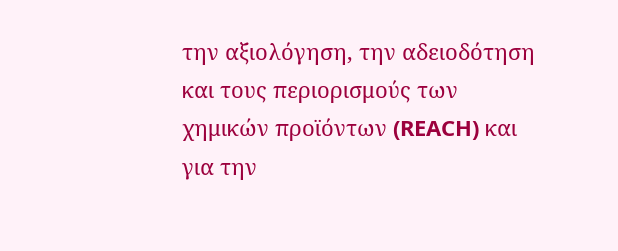την αξιολόγηση, την αδειοδότηση και τους περιορισμούς των χημικών προϊόντων (REACH) και για την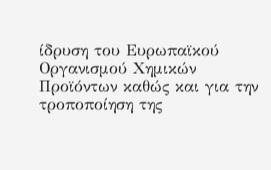ίδρυση του Ευρωπαϊκού Οργανισμού Χημικών Προϊόντων καθώς και για την τροποποίηση της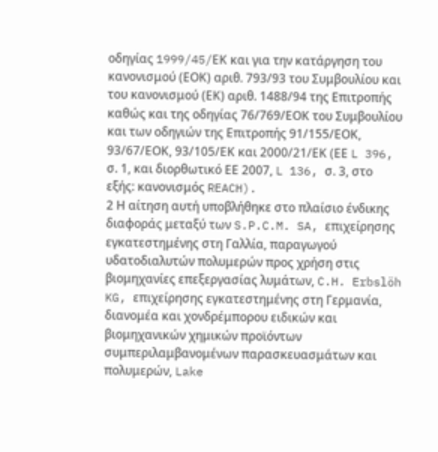οδηγίας 1999/45/EΚ και για την κατάργηση του κανονισμού (ΕΟΚ) αριθ. 793/93 του Συμβουλίου και του κανονισμού (ΕΚ) αριθ. 1488/94 της Επιτροπής καθώς και της οδηγίας 76/769/ΕΟΚ του Συμβουλίου και των οδηγιών της Επιτροπής 91/155/ΕΟΚ, 93/67/ΕΟΚ, 93/105/ΕΚ και 2000/21/ΕΚ (ΕΕ L 396, σ. 1, και διορθωτικό ΕΕ 2007, L 136, σ. 3, στο εξής: κανονισμός REACH).
2 Η αίτηση αυτή υποβλήθηκε στο πλαίσιο ένδικης διαφοράς μεταξύ των S.P.C.M. SA, επιχείρησης εγκατεστημένης στη Γαλλία, παραγωγού υδατοδιαλυτών πολυμερών προς χρήση στις βιομηχανίες επεξεργασίας λυμάτων, C.H. Erbslöh KG, επιχείρησης εγκατεστημένης στη Γερμανία, διανομέα και χονδρέμπορου ειδικών και βιομηχανικών χημικών προϊόντων συμπεριλαμβανομένων παρασκευασμάτων και πολυμερών, Lake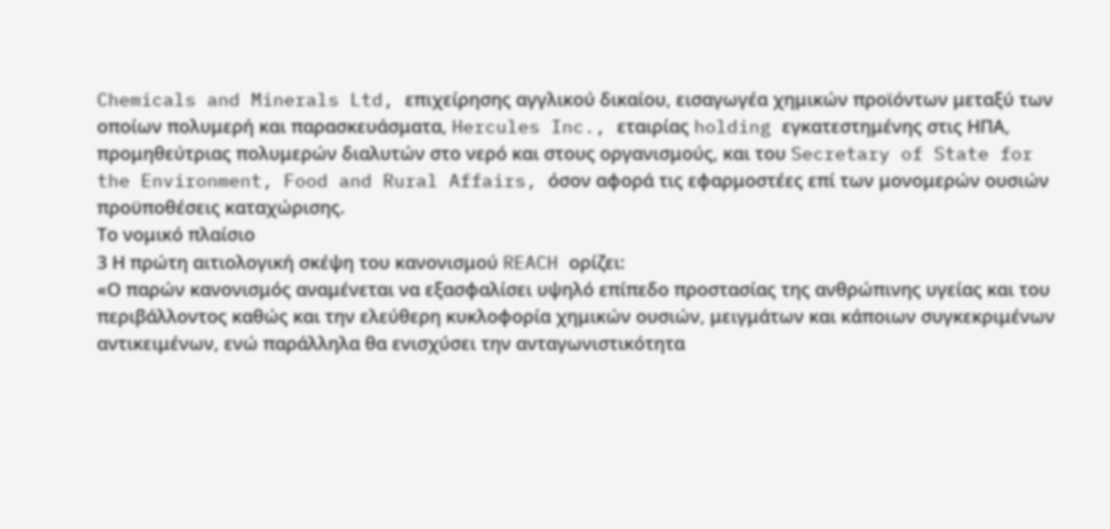Chemicals and Minerals Ltd, επιχείρησης αγγλικού δικαίου, εισαγωγέα χημικών προϊόντων μεταξύ των οποίων πολυμερή και παρασκευάσματα, Hercules Inc., εταιρίας holding εγκατεστημένης στις ΗΠΑ, προμηθεύτριας πολυμερών διαλυτών στο νερό και στους οργανισμούς, και του Secretary of State for the Environment, Food and Rural Affairs, όσον αφορά τις εφαρμοστέες επί των μονομερών ουσιών προϋποθέσεις καταχώρισης.
Το νομικό πλαίσιο
3 Η πρώτη αιτιολογική σκέψη του κανονισμού REACH ορίζει:
«Ο παρών κανονισμός αναμένεται να εξασφαλίσει υψηλό επίπεδο προστασίας της ανθρώπινης υγείας και του περιβάλλοντος καθώς και την ελεύθερη κυκλοφορία χημικών ουσιών, μειγμάτων και κάποιων συγκεκριμένων αντικειμένων, ενώ παράλληλα θα ενισχύσει την ανταγωνιστικότητα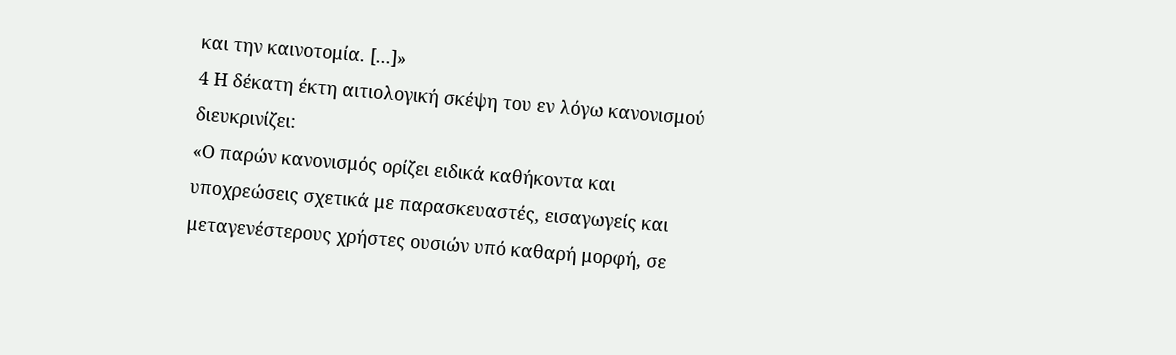και την καινοτομία. [...]»
4 Η δέκατη έκτη αιτιολογική σκέψη του εν λόγω κανονισμού διευκρινίζει:
«Ο παρών κανονισμός ορίζει ειδικά καθήκοντα και υποχρεώσεις σχετικά με παρασκευαστές, εισαγωγείς και μεταγενέστερους χρήστες ουσιών υπό καθαρή μορφή, σε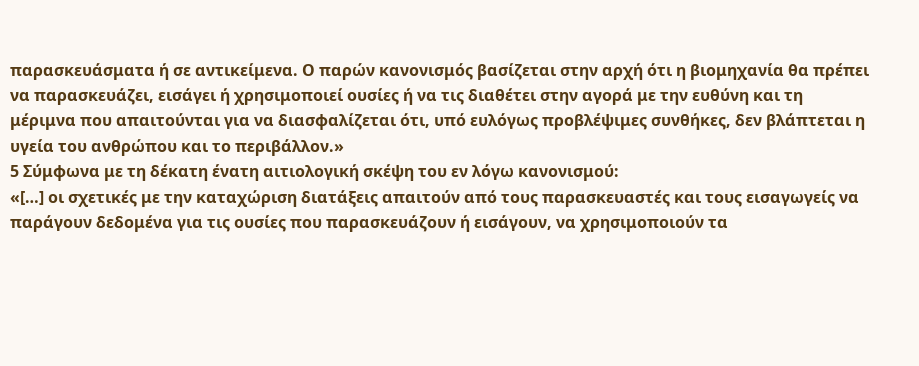παρασκευάσματα ή σε αντικείμενα. Ο παρών κανονισμός βασίζεται στην αρχή ότι η βιομηχανία θα πρέπει να παρασκευάζει, εισάγει ή χρησιμοποιεί ουσίες ή να τις διαθέτει στην αγορά με την ευθύνη και τη μέριμνα που απαιτούνται για να διασφαλίζεται ότι, υπό ευλόγως προβλέψιμες συνθήκες, δεν βλάπτεται η υγεία του ανθρώπου και το περιβάλλον.»
5 Σύμφωνα με τη δέκατη ένατη αιτιολογική σκέψη του εν λόγω κανονισμού:
«[…] οι σχετικές με την καταχώριση διατάξεις απαιτούν από τους παρασκευαστές και τους εισαγωγείς να παράγουν δεδομένα για τις ουσίες που παρασκευάζουν ή εισάγουν, να χρησιμοποιούν τα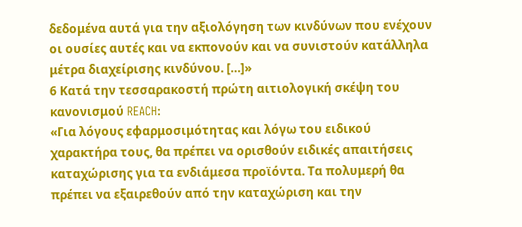δεδομένα αυτά για την αξιολόγηση των κινδύνων που ενέχουν οι ουσίες αυτές και να εκπονούν και να συνιστούν κατάλληλα μέτρα διαχείρισης κινδύνου. […]»
6 Κατά την τεσσαρακοστή πρώτη αιτιολογική σκέψη του κανονισμού REACH:
«Για λόγους εφαρμοσιμότητας και λόγω του ειδικού χαρακτήρα τους, θα πρέπει να ορισθούν ειδικές απαιτήσεις καταχώρισης για τα ενδιάμεσα προϊόντα. Τα πολυμερή θα πρέπει να εξαιρεθούν από την καταχώριση και την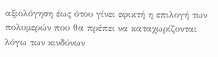αξιολόγηση έως ότου γίνει εφικτή η επιλογή των πολυμερών που θα πρέπει να καταχωρίζονται λόγω των κινδύνων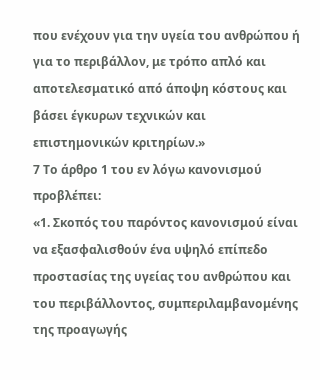που ενέχουν για την υγεία του ανθρώπου ή για το περιβάλλον, με τρόπο απλό και αποτελεσματικό από άποψη κόστους και βάσει έγκυρων τεχνικών και επιστημονικών κριτηρίων.»
7 Το άρθρο 1 του εν λόγω κανονισμού προβλέπει:
«1. Σκοπός του παρόντος κανονισμού είναι να εξασφαλισθούν ένα υψηλό επίπεδο προστασίας της υγείας του ανθρώπου και του περιβάλλοντος, συμπεριλαμβανομένης της προαγωγής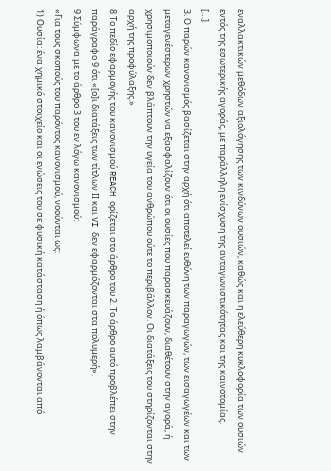εναλλακτικών μεθόδων αξιολόγησης των κινδύνων ουσιών, καθώς και η ελεύθερη κυκλοφορία των ουσιών εντός της εσωτερικής αγοράς, με παράλληλη ενίσχυση της ανταγωνιστικότητας και της καινοτομίας.
[…]
3. Ο παρών κανονισμός βασίζεται στην αρχή ότι αποτελεί ευθύνη των παραγωγών, των εισαγωγέων και των μεταγενέστερων χρηστών να εξασφαλίζουν ότι οι ουσίες που παρασκευάζουν, διαθέτουν στην αγορά, ή χρησιμοποιούν δεν βλάπτουν την υγεία του ανθρώπου ούτε το περιβάλλον. Οι διατάξεις του στηρίζονται στην αρχή της προφύλαξης.»
8 Το πεδίο εφαρμογής του κανονισμού REACH ορίζεται στο άρθρο του 2. Το άρθρο αυτό προβλέπει στην παράγραφο 9 ότι «[ο]ι διατάξεις των τίτλων ΙΙ και VI δεν εφαρμόζονται στα πολυμερή».
9 Σύμφωνα με το άρθρο 3 του εν λόγω κανονισμού:
«Για τους σκοπούς του παρόντος κανονισμού, νοούνται ως:
1) Ουσία: ένα χημικό στοιχείο και οι ενώσεις του σε φυσική κατάσταση ή όπως λαμβάνονται από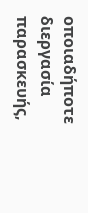οποιαδήποτε διεργασία παρασκευής,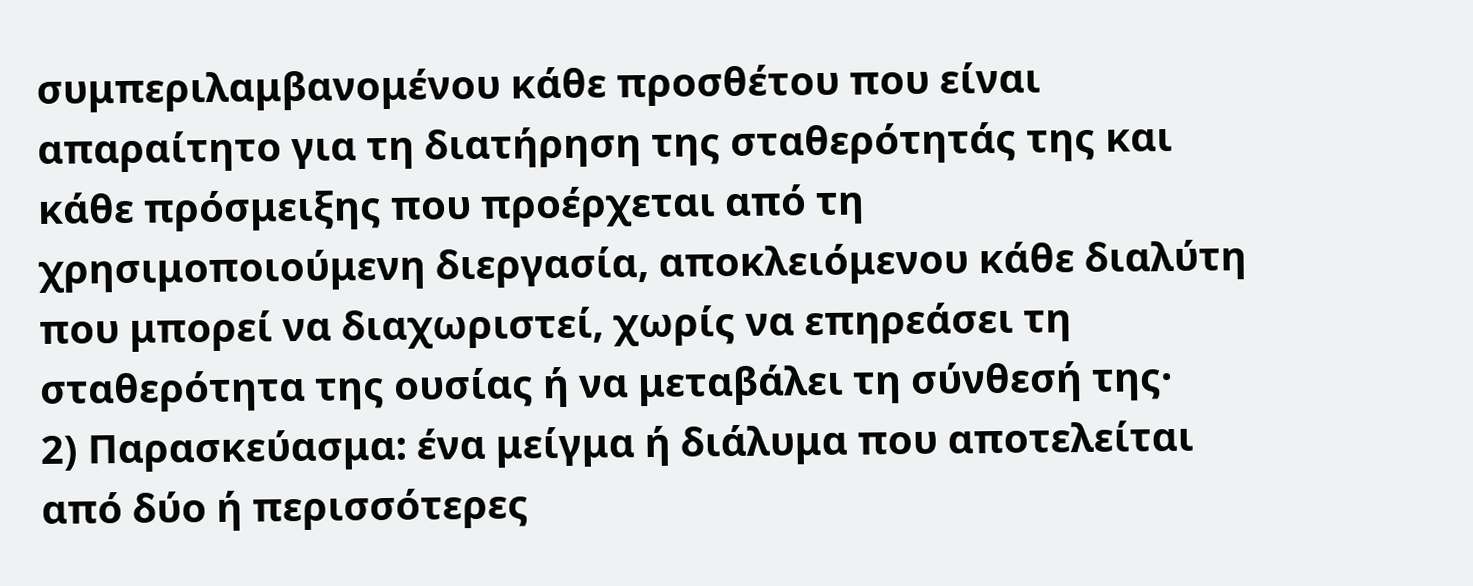συμπεριλαμβανομένου κάθε προσθέτου που είναι απαραίτητο για τη διατήρηση της σταθερότητάς της και κάθε πρόσμειξης που προέρχεται από τη χρησιμοποιούμενη διεργασία, αποκλειόμενου κάθε διαλύτη που μπορεί να διαχωριστεί, χωρίς να επηρεάσει τη σταθερότητα της ουσίας ή να μεταβάλει τη σύνθεσή της·
2) Παρασκεύασμα: ένα μείγμα ή διάλυμα που αποτελείται από δύο ή περισσότερες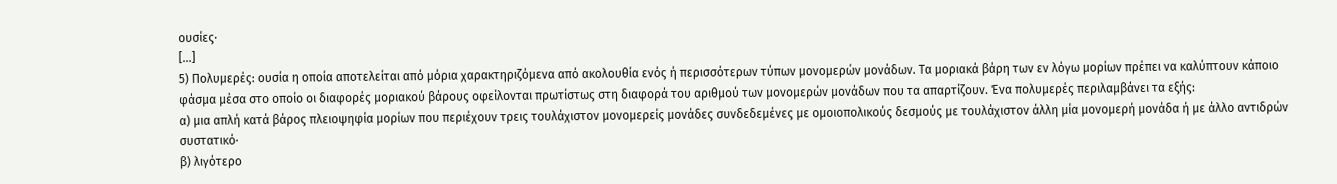ουσίες·
[…]
5) Πολυμερές: ουσία η οποία αποτελείται από μόρια χαρακτηριζόμενα από ακολουθία ενός ή περισσότερων τύπων μονομερών μονάδων. Τα μοριακά βάρη των εν λόγω μορίων πρέπει να καλύπτουν κάποιο φάσμα μέσα στο οποίο οι διαφορές μοριακού βάρους οφείλονται πρωτίστως στη διαφορά του αριθμού των μονομερών μονάδων που τα απαρτίζουν. Ένα πολυμερές περιλαμβάνει τα εξής:
α) μια απλή κατά βάρος πλειοψηφία μορίων που περιέχουν τρεις τουλάχιστον μονομερείς μονάδες συνδεδεμένες με ομοιοπολικούς δεσμούς με τουλάχιστον άλλη μία μονομερή μονάδα ή με άλλο αντιδρών συστατικό·
β) λιγότερο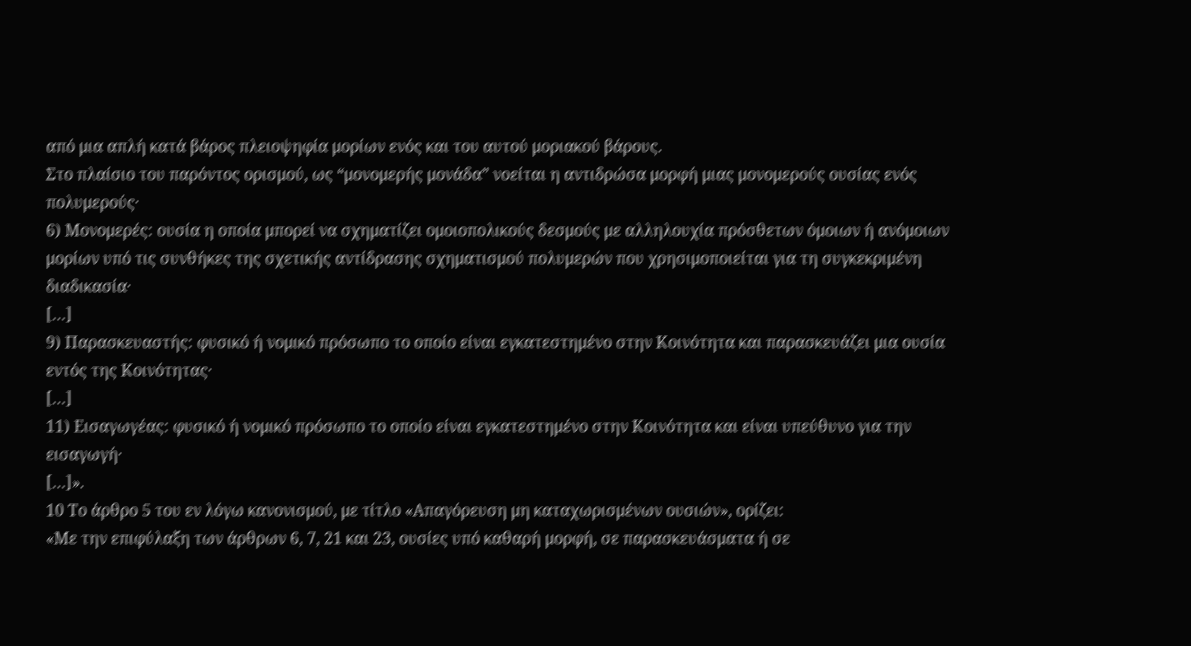από μια απλή κατά βάρος πλειοψηφία μορίων ενός και του αυτού μοριακού βάρους.
Στο πλαίσιο του παρόντος ορισμού, ως “μονομερής μονάδα” νοείται η αντιδρώσα μορφή μιας μονομερούς ουσίας ενός πολυμερούς·
6) Μονομερές: ουσία η οποία μπορεί να σχηματίζει ομοιοπολικούς δεσμούς με αλληλουχία πρόσθετων όμοιων ή ανόμοιων μορίων υπό τις συνθήκες της σχετικής αντίδρασης σχηματισμού πολυμερών που χρησιμοποιείται για τη συγκεκριμένη διαδικασία·
[…]
9) Παρασκευαστής: φυσικό ή νομικό πρόσωπο το οποίο είναι εγκατεστημένο στην Κοινότητα και παρασκευάζει μια ουσία εντός της Κοινότητας·
[…]
11) Εισαγωγέας: φυσικό ή νομικό πρόσωπο το οποίο είναι εγκατεστημένο στην Κοινότητα και είναι υπεύθυνο για την εισαγωγή·
[…]».
10 Το άρθρο 5 του εν λόγω κανονισμού, με τίτλο «Απαγόρευση μη καταχωρισμένων ουσιών», ορίζει:
«Με την επιφύλαξη των άρθρων 6, 7, 21 και 23, ουσίες υπό καθαρή μορφή, σε παρασκευάσματα ή σε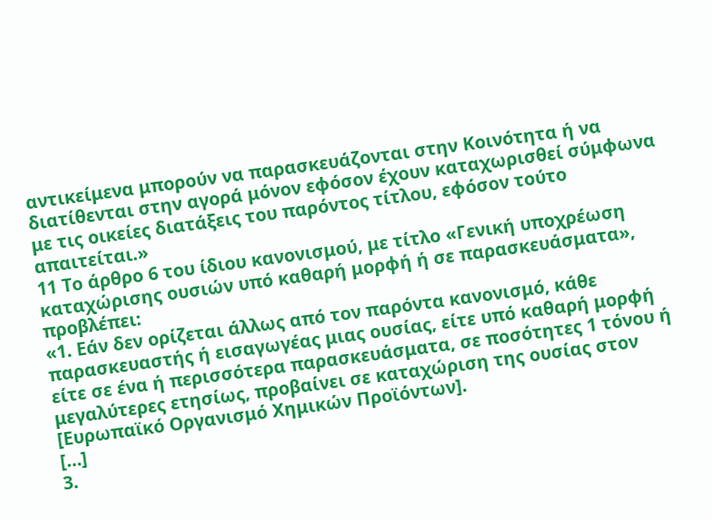αντικείμενα μπορούν να παρασκευάζονται στην Κοινότητα ή να διατίθενται στην αγορά μόνον εφόσον έχουν καταχωρισθεί σύμφωνα με τις οικείες διατάξεις του παρόντος τίτλου, εφόσον τούτο απαιτείται.»
11 Το άρθρο 6 του ίδιου κανονισμού, με τίτλο «Γενική υποχρέωση καταχώρισης ουσιών υπό καθαρή μορφή ή σε παρασκευάσματα», προβλέπει:
«1. Εάν δεν ορίζεται άλλως από τον παρόντα κανονισμό, κάθε παρασκευαστής ή εισαγωγέας μιας ουσίας, είτε υπό καθαρή μορφή είτε σε ένα ή περισσότερα παρασκευάσματα, σε ποσότητες 1 τόνου ή μεγαλύτερες ετησίως, προβαίνει σε καταχώριση της ουσίας στον [Ευρωπαϊκό Οργανισμό Χημικών Προϊόντων].
[…]
3.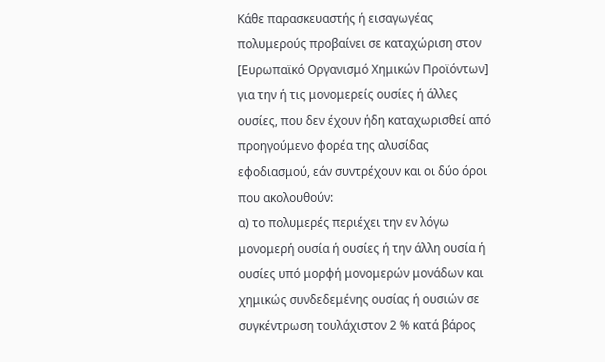Κάθε παρασκευαστής ή εισαγωγέας πολυμερούς προβαίνει σε καταχώριση στον [Ευρωπαϊκό Οργανισμό Χημικών Προϊόντων] για την ή τις μονομερείς ουσίες ή άλλες ουσίες, που δεν έχουν ήδη καταχωρισθεί από προηγούμενο φορέα της αλυσίδας εφοδιασμού, εάν συντρέχουν και οι δύο όροι που ακολουθούν:
α) το πολυμερές περιέχει την εν λόγω μονομερή ουσία ή ουσίες ή την άλλη ουσία ή ουσίες υπό μορφή μονομερών μονάδων και χημικώς συνδεδεμένης ουσίας ή ουσιών σε συγκέντρωση τουλάχιστον 2 % κατά βάρος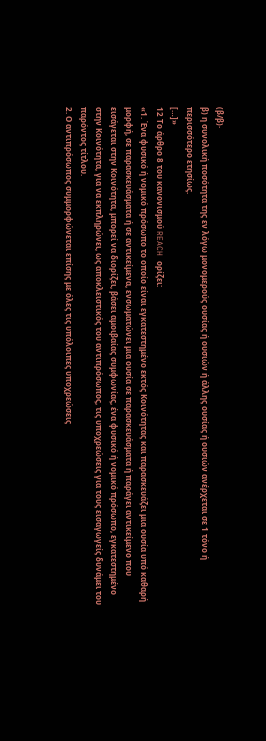(β/β)·
β) η συνολική ποσότητα της εν λόγω μονομερούς ουσίας ή ουσιών ή άλλης ουσίας ή ουσιών ανέρχεται σε 1 τόνο ή περισσότερο ετησίως.
[…]»
12 Το άρθρο 8 του κανονισμού REACH ορίζει:
«1. Ένα φυσικό ή νομικό πρόσωπο το οποίο είναι εγκατεστημένο εκτός Κοινότητας και παρασκευάζει μια ουσία υπό καθαρή μορφή, σε παρασκευάσματα ή σε αντικείμενα, ενσωματώνει μια ουσία σε παρασκευάσματα ή παράγει αντικείμενο που εισάγεται στην Κοινότητα, μπορεί να διορίζει, βάσει αμοιβαίας συμφωνίας, ένα φυσικό ή νομικό πρόσωπο, εγκατεστημένο στην Κοινότητα, για να εκπληρώνει, ως αποκλειστικός του αντιπρόσωπος, τις υποχρεώσεις για τους εισαγωγείς δυνάμει του παρόντος τίτλου.
2. Ο αντιπρόσωπος συμμορφώνεται επίσης με όλες τις υπόλοιπες υποχρεώσεις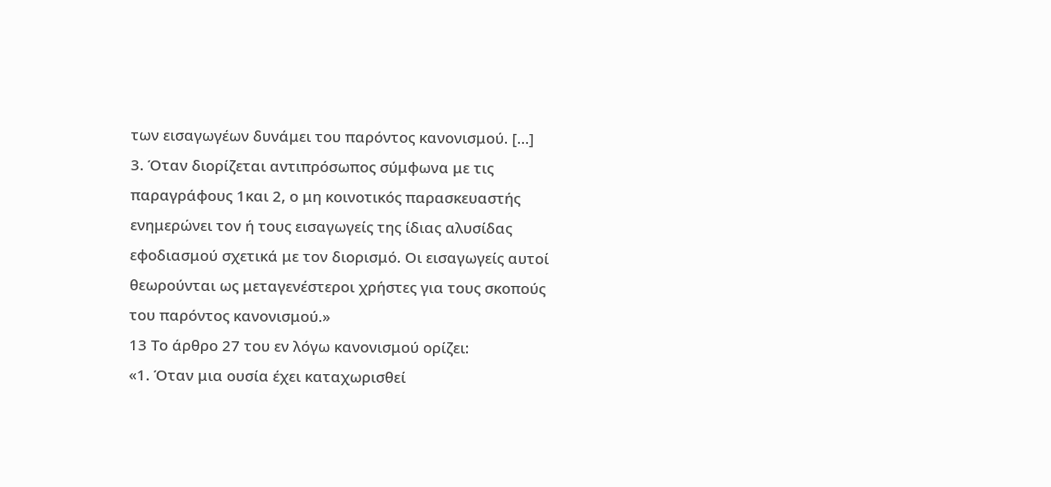των εισαγωγέων δυνάμει του παρόντος κανονισμού. […]
3. Όταν διορίζεται αντιπρόσωπος σύμφωνα με τις παραγράφους 1και 2, ο μη κοινοτικός παρασκευαστής ενημερώνει τον ή τους εισαγωγείς της ίδιας αλυσίδας εφοδιασμού σχετικά με τον διορισμό. Οι εισαγωγείς αυτοί θεωρούνται ως μεταγενέστεροι χρήστες για τους σκοπούς του παρόντος κανονισμού.»
13 Το άρθρο 27 του εν λόγω κανονισμού ορίζει:
«1. Όταν μια ουσία έχει καταχωρισθεί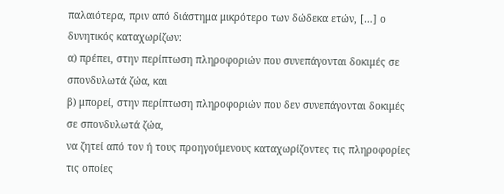παλαιότερα, πριν από διάστημα μικρότερο των δώδεκα ετών, […] ο δυνητικός καταχωρίζων:
α) πρέπει, στην περίπτωση πληροφοριών που συνεπάγονται δοκιμές σε σπονδυλωτά ζώα, και
β) μπορεί, στην περίπτωση πληροφοριών που δεν συνεπάγονται δοκιμές σε σπονδυλωτά ζώα,
να ζητεί από τον ή τους προηγούμενους καταχωρίζοντες τις πληροφορίες τις οποίες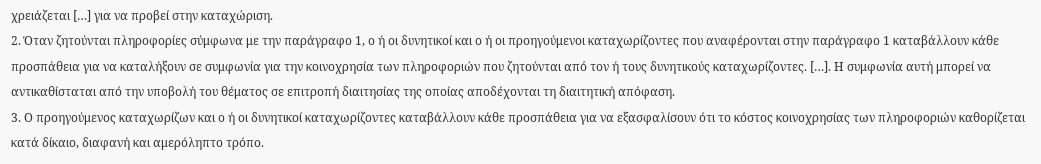χρειάζεται […] για να προβεί στην καταχώριση.
2. Όταν ζητούνται πληροφορίες σύμφωνα με την παράγραφο 1, ο ή οι δυνητικοί και ο ή οι προηγούμενοι καταχωρίζοντες που αναφέρονται στην παράγραφο 1 καταβάλλουν κάθε προσπάθεια για να καταλήξουν σε συμφωνία για την κοινοχρησία των πληροφοριών που ζητούνται από τον ή τους δυνητικούς καταχωρίζοντες. […]. Η συμφωνία αυτή μπορεί να αντικαθίσταται από την υποβολή του θέματος σε επιτροπή διαιτησίας της οποίας αποδέχονται τη διαιτητική απόφαση.
3. Ο προηγούμενος καταχωρίζων και ο ή οι δυνητικοί καταχωρίζοντες καταβάλλουν κάθε προσπάθεια για να εξασφαλίσουν ότι το κόστος κοινοχρησίας των πληροφοριών καθορίζεται κατά δίκαιο, διαφανή και αμερόληπτο τρόπο.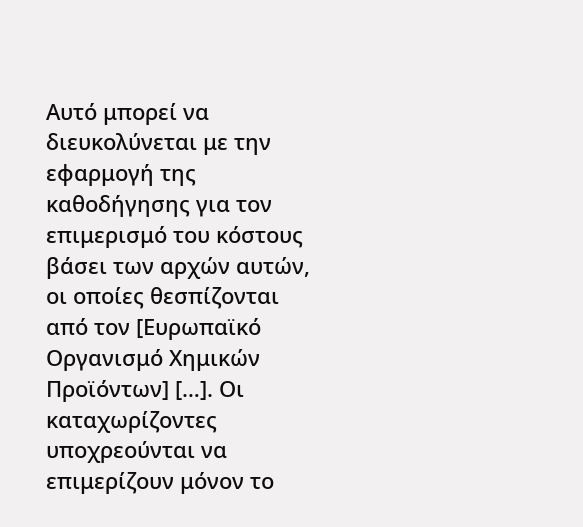Αυτό μπορεί να διευκολύνεται με την εφαρμογή της καθοδήγησης για τον επιμερισμό του κόστους βάσει των αρχών αυτών, οι οποίες θεσπίζονται από τον [Ευρωπαϊκό Οργανισμό Χημικών Προϊόντων] […]. Οι καταχωρίζοντες υποχρεούνται να επιμερίζουν μόνον το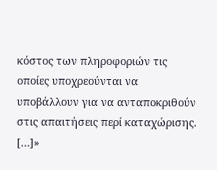κόστος των πληροφοριών τις οποίες υποχρεούνται να υποβάλλουν για να ανταποκριθούν στις απαιτήσεις περί καταχώρισης.
[…]»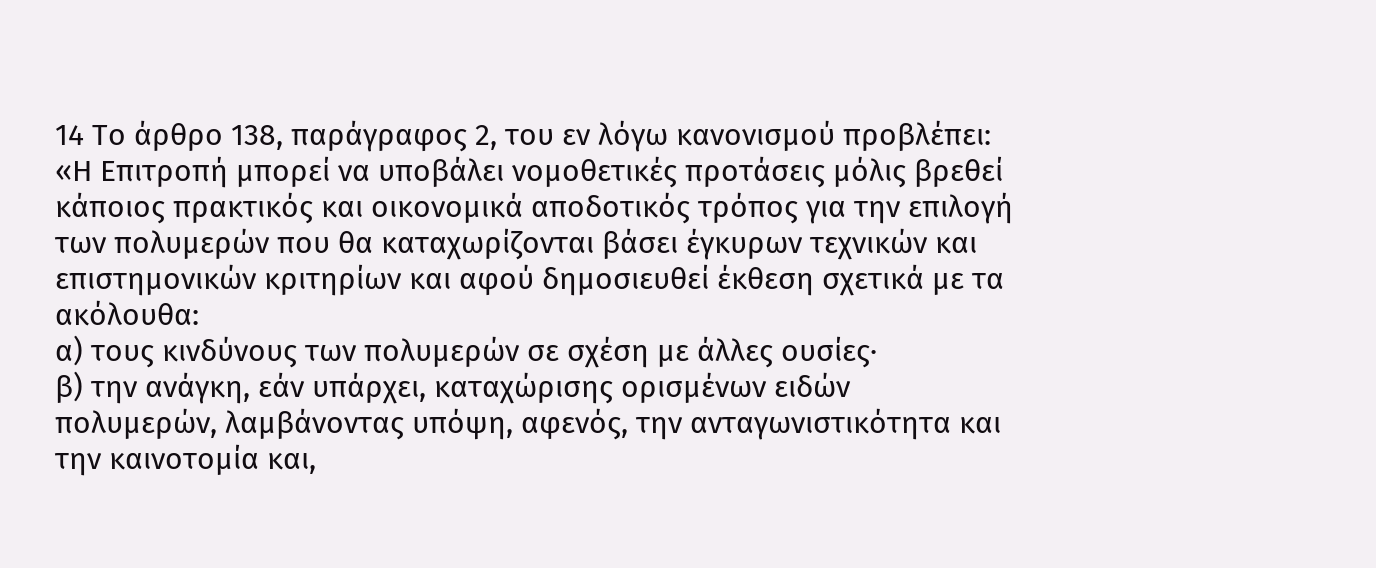14 Το άρθρο 138, παράγραφος 2, του εν λόγω κανονισμού προβλέπει:
«Η Επιτροπή μπορεί να υποβάλει νομοθετικές προτάσεις μόλις βρεθεί κάποιος πρακτικός και οικονομικά αποδοτικός τρόπος για την επιλογή των πολυμερών που θα καταχωρίζονται βάσει έγκυρων τεχνικών και επιστημονικών κριτηρίων και αφού δημοσιευθεί έκθεση σχετικά με τα ακόλουθα:
α) τους κινδύνους των πολυμερών σε σχέση με άλλες ουσίες·
β) την ανάγκη, εάν υπάρχει, καταχώρισης ορισμένων ειδών πολυμερών, λαμβάνοντας υπόψη, αφενός, την ανταγωνιστικότητα και την καινοτομία και,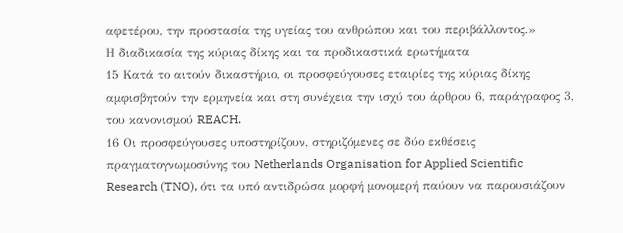αφετέρου, την προστασία της υγείας του ανθρώπου και του περιβάλλοντος.»
Η διαδικασία της κύριας δίκης και τα προδικαστικά ερωτήματα
15 Κατά το αιτούν δικαστήριο, οι προσφεύγουσες εταιρίες της κύριας δίκης αμφισβητούν την ερμηνεία και στη συνέχεια την ισχύ του άρθρου 6, παράγραφος 3, του κανονισμού REACH.
16 Οι προσφεύγουσες υποστηρίζουν, στηριζόμενες σε δύο εκθέσεις πραγματογνωμοσύνης του Netherlands Organisation for Applied Scientific Research (TNO), ότι τα υπό αντιδρώσα μορφή μονομερή παύουν να παρουσιάζουν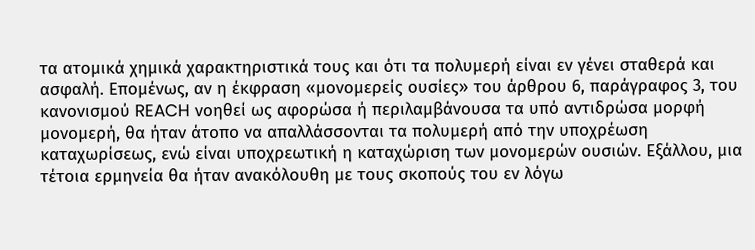τα ατομικά χημικά χαρακτηριστικά τους και ότι τα πολυμερή είναι εν γένει σταθερά και ασφαλή. Επομένως, αν η έκφραση «μονομερείς ουσίες» του άρθρου 6, παράγραφος 3, του κανονισμού REACH νοηθεί ως αφορώσα ή περιλαμβάνουσα τα υπό αντιδρώσα μορφή μονομερή, θα ήταν άτοπο να απαλλάσσονται τα πολυμερή από την υποχρέωση καταχωρίσεως, ενώ είναι υποχρεωτική η καταχώριση των μονομερών ουσιών. Εξάλλου, μια τέτοια ερμηνεία θα ήταν ανακόλουθη με τους σκοπούς του εν λόγω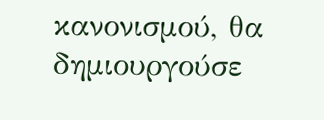κανονισμού, θα δημιουργούσε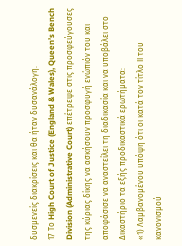δυσμενείς διακρίσεις και θα ήταν δυσανάλογη.
17 Το High Court of Justice (England & Wales), Queen’s Bench Division (Administrative Court) επέτρεψε στις προσφεύγουσες της κύριας δίκης να ασκήσουν προσφυγή ενώπιόν του και αποφάσισε να αναστείλει τη διαδικασία και να υποβάλει στο Δικαστήριο τα εξής προδικαστικά ερωτήματα:
«1) Λαμβανομένου υπόψη ότι οι κατά τον τίτλο ΙΙ του κανονισμού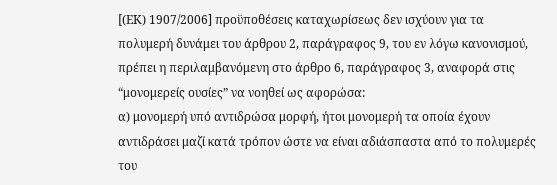[(ΕΚ) 1907/2006] προϋποθέσεις καταχωρίσεως δεν ισχύουν για τα πολυμερή δυνάμει του άρθρου 2, παράγραφος 9, του εν λόγω κανονισμού, πρέπει η περιλαμβανόμενη στο άρθρο 6, παράγραφος 3, αναφορά στις “μονομερείς ουσίες” να νοηθεί ως αφορώσα:
α) μονομερή υπό αντιδρώσα μορφή, ήτοι μονομερή τα οποία έχουν αντιδράσει μαζί κατά τρόπον ώστε να είναι αδιάσπαστα από το πολυμερές του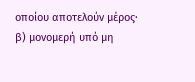οποίου αποτελούν μέρος·
β) μονομερή υπό μη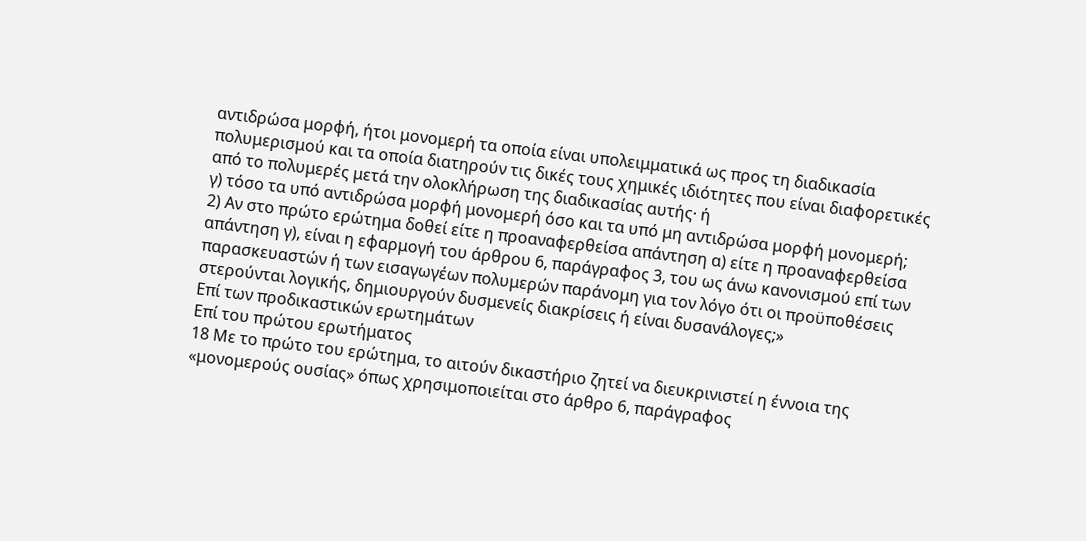αντιδρώσα μορφή, ήτοι μονομερή τα οποία είναι υπολειμματικά ως προς τη διαδικασία πολυμερισμού και τα οποία διατηρούν τις δικές τους χημικές ιδιότητες που είναι διαφορετικές από το πολυμερές μετά την ολοκλήρωση της διαδικασίας αυτής· ή
γ) τόσο τα υπό αντιδρώσα μορφή μονομερή όσο και τα υπό μη αντιδρώσα μορφή μονομερή;
2) Αν στο πρώτο ερώτημα δοθεί είτε η προαναφερθείσα απάντηση α) είτε η προαναφερθείσα απάντηση γ), είναι η εφαρμογή του άρθρου 6, παράγραφος 3, του ως άνω κανονισμού επί των παρασκευαστών ή των εισαγωγέων πολυμερών παράνομη για τον λόγο ότι οι προϋποθέσεις στερούνται λογικής, δημιουργούν δυσμενείς διακρίσεις ή είναι δυσανάλογες;»
Επί των προδικαστικών ερωτημάτων
Επί του πρώτου ερωτήματος
18 Με το πρώτο του ερώτημα, το αιτούν δικαστήριο ζητεί να διευκρινιστεί η έννοια της «μονομερούς ουσίας» όπως χρησιμοποιείται στο άρθρο 6, παράγραφος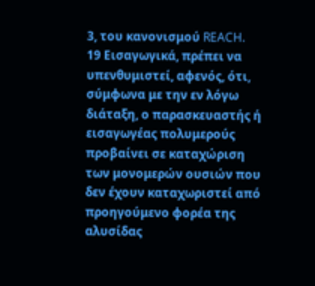3, του κανονισμού REACH.
19 Εισαγωγικά, πρέπει να υπενθυμιστεί, αφενός, ότι, σύμφωνα με την εν λόγω διάταξη, ο παρασκευαστής ή εισαγωγέας πολυμερούς προβαίνει σε καταχώριση των μονομερών ουσιών που δεν έχουν καταχωριστεί από προηγούμενο φορέα της αλυσίδας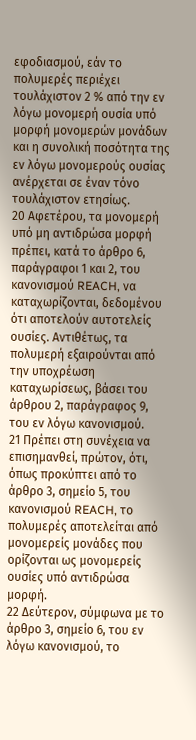εφοδιασμού, εάν το πολυμερές περιέχει τουλάχιστον 2 % από την εν λόγω μονομερή ουσία υπό μορφή μονομερών μονάδων και η συνολική ποσότητα της εν λόγω μονομερούς ουσίας ανέρχεται σε έναν τόνο τουλάχιστον ετησίως.
20 Αφετέρου, τα μονομερή υπό μη αντιδρώσα μορφή πρέπει, κατά το άρθρο 6, παράγραφοι 1 και 2, του κανονισμού REACH, να καταχωρίζονται, δεδομένου ότι αποτελούν αυτοτελείς ουσίες. Αντιθέτως, τα πολυμερή εξαιρούνται από την υποχρέωση καταχωρίσεως, βάσει του άρθρου 2, παράγραφος 9, του εν λόγω κανονισμού.
21 Πρέπει στη συνέχεια να επισημανθεί, πρώτον, ότι, όπως προκύπτει από το άρθρο 3, σημείο 5, του κανονισμού REACH, το πολυμερές αποτελείται από μονομερείς μονάδες που ορίζονται ως μονομερείς ουσίες υπό αντιδρώσα μορφή.
22 Δεύτερον, σύμφωνα με το άρθρο 3, σημείο 6, του εν λόγω κανονισμού, το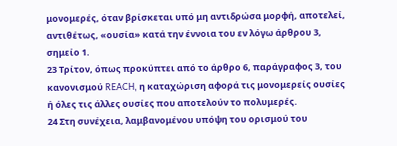μονομερές, όταν βρίσκεται υπό μη αντιδρώσα μορφή, αποτελεί, αντιθέτως, «ουσία» κατά την έννοια του εν λόγω άρθρου 3, σημείο 1.
23 Τρίτον, όπως προκύπτει από το άρθρο 6, παράγραφος 3, του κανονισμού REACH, η καταχώριση αφορά τις μονομερείς ουσίες ή όλες τις άλλες ουσίες που αποτελούν το πολυμερές.
24 Στη συνέχεια, λαμβανομένου υπόψη του ορισμού του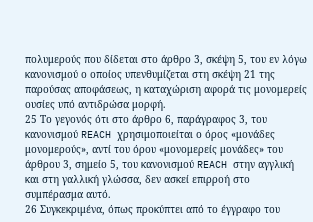πολυμερούς που δίδεται στο άρθρο 3, σκέψη 5, του εν λόγω κανονισμού ο οποίος υπενθυμίζεται στη σκέψη 21 της παρούσας αποφάσεως, η καταχώριση αφορά τις μονομερείς ουσίες υπό αντιδρώσα μορφή.
25 Το γεγονός ότι στο άρθρο 6, παράγραφος 3, του κανονισμού REACH χρησιμοποιείται ο όρος «μονάδες μονομερούς», αντί του όρου «μονομερείς μονάδες» του άρθρου 3, σημείο 5, του κανονισμού REACH στην αγγλική και στη γαλλική γλώσσα, δεν ασκεί επιρροή στο συμπέρασμα αυτό.
26 Συγκεκριμένα, όπως προκύπτει από το έγγραφο του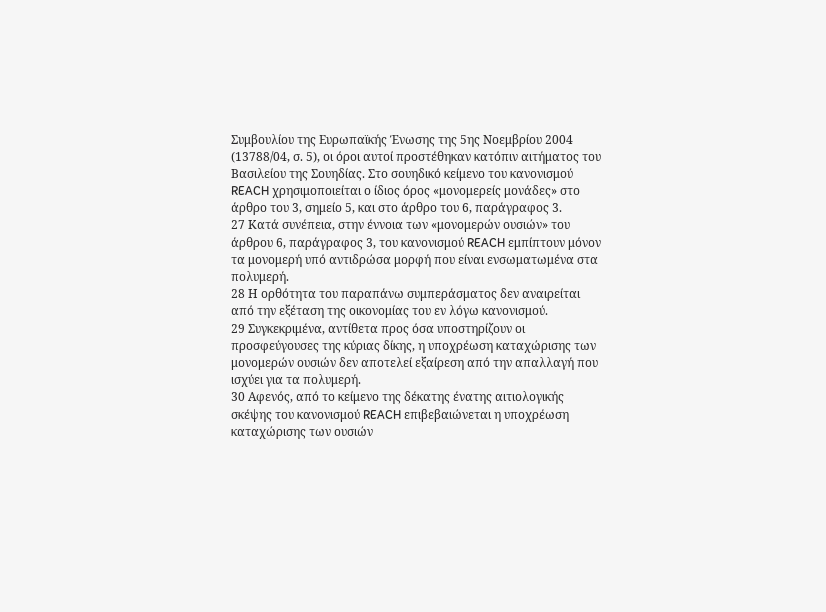Συμβουλίου της Ευρωπαϊκής Ένωσης της 5ης Νοεμβρίου 2004 (13788/04, σ. 5), οι όροι αυτοί προστέθηκαν κατόπιν αιτήματος του Βασιλείου της Σουηδίας. Στο σουηδικό κείμενο του κανονισμού REACH χρησιμοποιείται ο ίδιος όρος «μονομερείς μονάδες» στο άρθρο του 3, σημείο 5, και στο άρθρο του 6, παράγραφος 3.
27 Κατά συνέπεια, στην έννοια των «μονομερών ουσιών» του άρθρου 6, παράγραφος 3, του κανονισμού REACH εμπίπτουν μόνον τα μονομερή υπό αντιδρώσα μορφή που είναι ενσωματωμένα στα πολυμερή.
28 Η ορθότητα του παραπάνω συμπεράσματος δεν αναιρείται από την εξέταση της οικονομίας του εν λόγω κανονισμού.
29 Συγκεκριμένα, αντίθετα προς όσα υποστηρίζουν οι προσφεύγουσες της κύριας δίκης, η υποχρέωση καταχώρισης των μονομερών ουσιών δεν αποτελεί εξαίρεση από την απαλλαγή που ισχύει για τα πολυμερή.
30 Αφενός, από το κείμενο της δέκατης ένατης αιτιολογικής σκέψης του κανονισμού REACH επιβεβαιώνεται η υποχρέωση καταχώρισης των ουσιών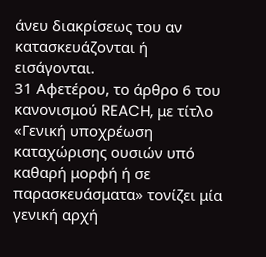άνευ διακρίσεως του αν κατασκευάζονται ή εισάγονται.
31 Αφετέρου, το άρθρο 6 του κανονισμού REACH, με τίτλο «Γενική υποχρέωση καταχώρισης ουσιών υπό καθαρή μορφή ή σε παρασκευάσματα» τονίζει μία γενική αρχή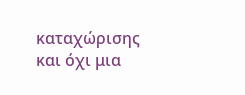καταχώρισης και όχι μια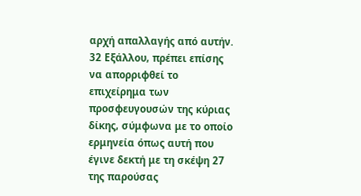αρχή απαλλαγής από αυτήν.
32 Εξάλλου, πρέπει επίσης να απορριφθεί το επιχείρημα των προσφευγουσών της κύριας δίκης, σύμφωνα με το οποίο ερμηνεία όπως αυτή που έγινε δεκτή με τη σκέψη 27 της παρούσας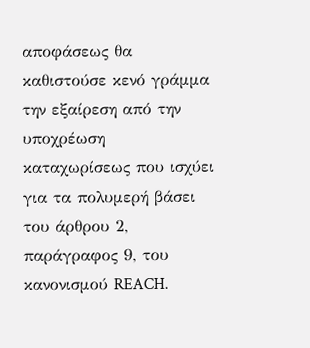αποφάσεως θα καθιστούσε κενό γράμμα την εξαίρεση από την υποχρέωση καταχωρίσεως που ισχύει για τα πολυμερή βάσει του άρθρου 2, παράγραφος 9, του κανονισμού REACH.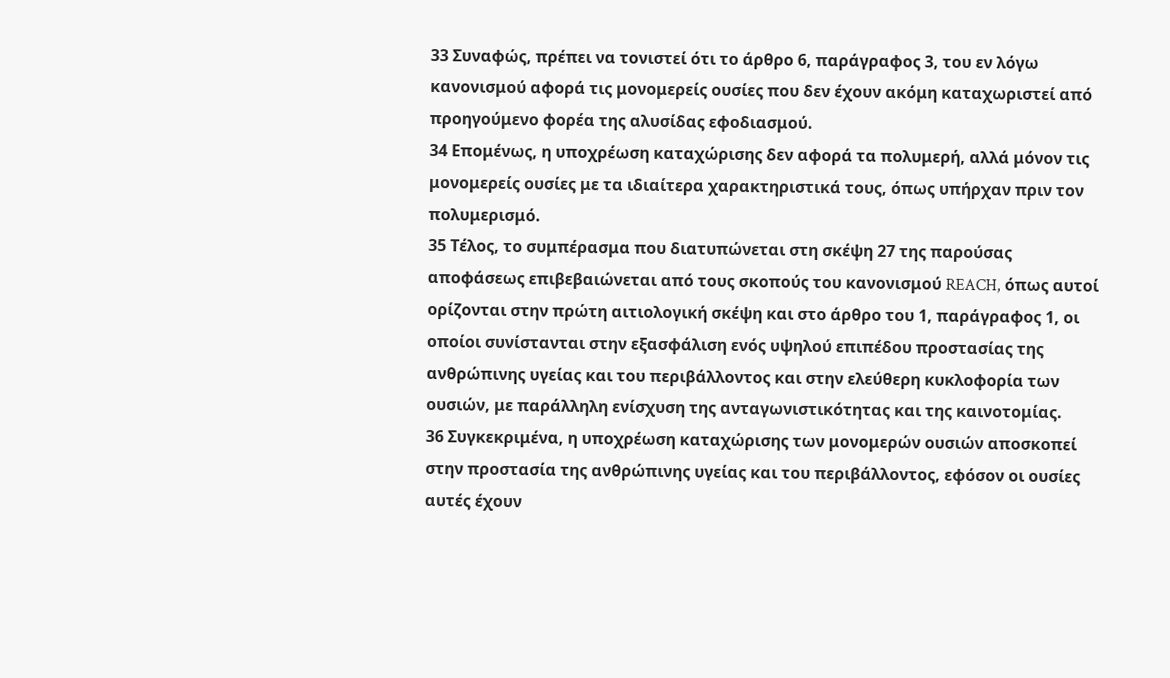33 Συναφώς, πρέπει να τονιστεί ότι το άρθρο 6, παράγραφος 3, του εν λόγω κανονισμού αφορά τις μονομερείς ουσίες που δεν έχουν ακόμη καταχωριστεί από προηγούμενο φορέα της αλυσίδας εφοδιασμού.
34 Επομένως, η υποχρέωση καταχώρισης δεν αφορά τα πολυμερή, αλλά μόνον τις μονομερείς ουσίες με τα ιδιαίτερα χαρακτηριστικά τους, όπως υπήρχαν πριν τον πολυμερισμό.
35 Τέλος, το συμπέρασμα που διατυπώνεται στη σκέψη 27 της παρούσας αποφάσεως επιβεβαιώνεται από τους σκοπούς του κανονισμού REACH, όπως αυτοί ορίζονται στην πρώτη αιτιολογική σκέψη και στο άρθρο του 1, παράγραφος 1, οι οποίοι συνίστανται στην εξασφάλιση ενός υψηλού επιπέδου προστασίας της ανθρώπινης υγείας και του περιβάλλοντος και στην ελεύθερη κυκλοφορία των ουσιών, με παράλληλη ενίσχυση της ανταγωνιστικότητας και της καινοτομίας.
36 Συγκεκριμένα, η υποχρέωση καταχώρισης των μονομερών ουσιών αποσκοπεί στην προστασία της ανθρώπινης υγείας και του περιβάλλοντος, εφόσον οι ουσίες αυτές έχουν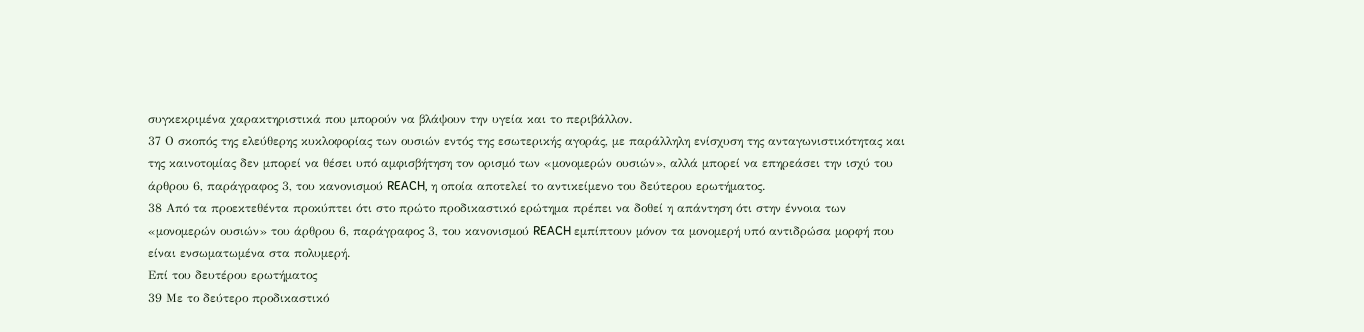συγκεκριμένα χαρακτηριστικά που μπορούν να βλάψουν την υγεία και το περιβάλλον.
37 Ο σκοπός της ελεύθερης κυκλοφορίας των ουσιών εντός της εσωτερικής αγοράς, με παράλληλη ενίσχυση της ανταγωνιστικότητας και της καινοτομίας δεν μπορεί να θέσει υπό αμφισβήτηση τον ορισμό των «μονομερών ουσιών», αλλά μπορεί να επηρεάσει την ισχύ του άρθρου 6, παράγραφος 3, του κανονισμού REACH, η οποία αποτελεί το αντικείμενο του δεύτερου ερωτήματος.
38 Από τα προεκτεθέντα προκύπτει ότι στο πρώτο προδικαστικό ερώτημα πρέπει να δοθεί η απάντηση ότι στην έννοια των «μονομερών ουσιών» του άρθρου 6, παράγραφος 3, του κανονισμού REACH εμπίπτουν μόνον τα μονομερή υπό αντιδρώσα μορφή που είναι ενσωματωμένα στα πολυμερή.
Επί του δευτέρου ερωτήματος
39 Με το δεύτερο προδικαστικό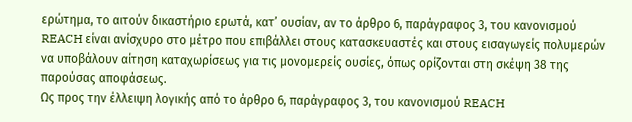ερώτημα, το αιτούν δικαστήριο ερωτά, κατ’ ουσίαν, αν το άρθρο 6, παράγραφος 3, του κανονισμού REACH είναι ανίσχυρο στο μέτρο που επιβάλλει στους κατασκευαστές και στους εισαγωγείς πολυμερών να υποβάλουν αίτηση καταχωρίσεως για τις μονομερείς ουσίες, όπως ορίζονται στη σκέψη 38 της παρούσας αποφάσεως.
Ως προς την έλλειψη λογικής από το άρθρο 6, παράγραφος 3, του κανονισμού REACH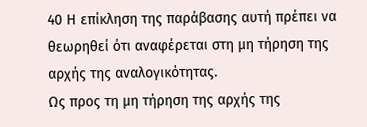40 Η επίκληση της παράβασης αυτή πρέπει να θεωρηθεί ότι αναφέρεται στη μη τήρηση της αρχής της αναλογικότητας.
Ως προς τη μη τήρηση της αρχής της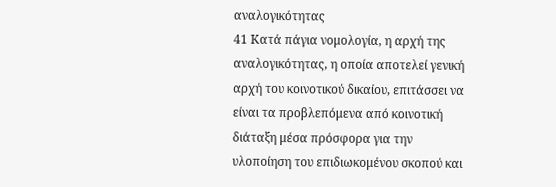αναλογικότητας
41 Κατά πάγια νομολογία, η αρχή της αναλογικότητας, η οποία αποτελεί γενική αρχή του κοινοτικού δικαίου, επιτάσσει να είναι τα προβλεπόμενα από κοινοτική διάταξη μέσα πρόσφορα για την υλοποίηση του επιδιωκομένου σκοπού και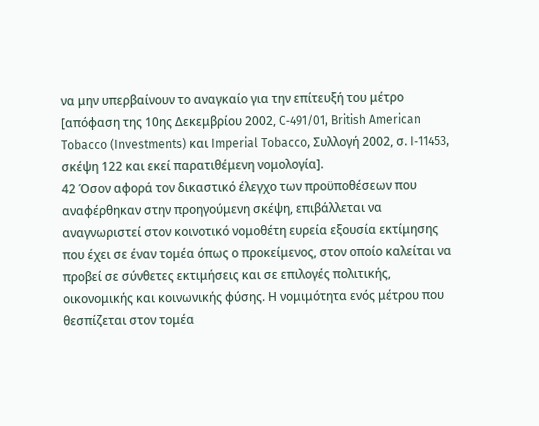να μην υπερβαίνουν το αναγκαίο για την επίτευξή του μέτρο [απόφαση της 10ης Δεκεμβρίου 2002, C‑491/01, British American Tobacco (Investments) και Imperial Tobacco, Συλλογή 2002, σ. I‑11453, σκέψη 122 και εκεί παρατιθέμενη νομολογία].
42 Όσον αφορά τον δικαστικό έλεγχο των προϋποθέσεων που αναφέρθηκαν στην προηγούμενη σκέψη, επιβάλλεται να αναγνωριστεί στον κοινοτικό νομοθέτη ευρεία εξουσία εκτίμησης που έχει σε έναν τομέα όπως ο προκείμενος, στον οποίο καλείται να προβεί σε σύνθετες εκτιμήσεις και σε επιλογές πολιτικής, οικονομικής και κοινωνικής φύσης. Η νομιμότητα ενός μέτρου που θεσπίζεται στον τομέα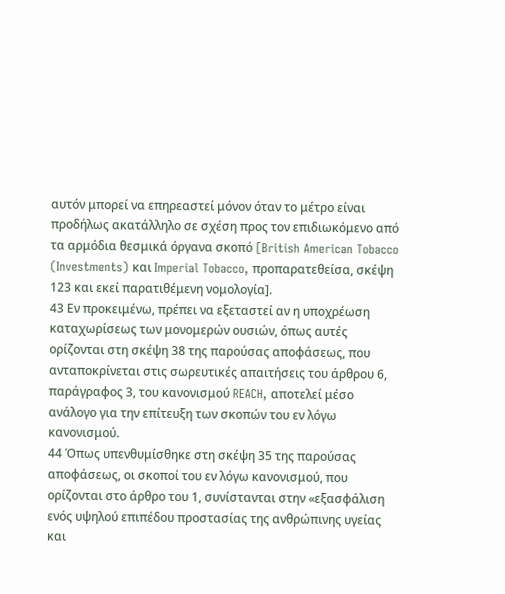αυτόν μπορεί να επηρεαστεί μόνον όταν το μέτρο είναι προδήλως ακατάλληλο σε σχέση προς τον επιδιωκόμενο από τα αρμόδια θεσμικά όργανα σκοπό [British American Tobacco (Investments) και Imperial Tobacco, προπαρατεθείσα, σκέψη 123 και εκεί παρατιθέμενη νομολογία].
43 Εν προκειμένω, πρέπει να εξεταστεί αν η υποχρέωση καταχωρίσεως των μονομερών ουσιών, όπως αυτές ορίζονται στη σκέψη 38 της παρούσας αποφάσεως, που ανταποκρίνεται στις σωρευτικές απαιτήσεις του άρθρου 6, παράγραφος 3, του κανονισμού REACH, αποτελεί μέσο ανάλογο για την επίτευξη των σκοπών του εν λόγω κανονισμού.
44 Όπως υπενθυμίσθηκε στη σκέψη 35 της παρούσας αποφάσεως, οι σκοποί του εν λόγω κανονισμού, που ορίζονται στο άρθρο του 1, συνίστανται στην «εξασφάλιση ενός υψηλού επιπέδου προστασίας της ανθρώπινης υγείας και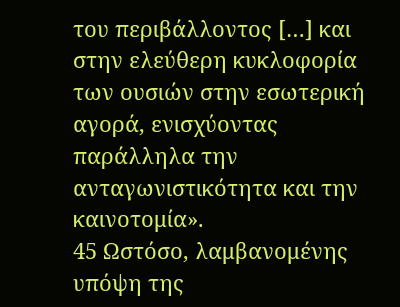του περιβάλλοντος […] και στην ελεύθερη κυκλοφορία των ουσιών στην εσωτερική αγορά, ενισχύοντας παράλληλα την ανταγωνιστικότητα και την καινοτομία».
45 Ωστόσο, λαμβανομένης υπόψη της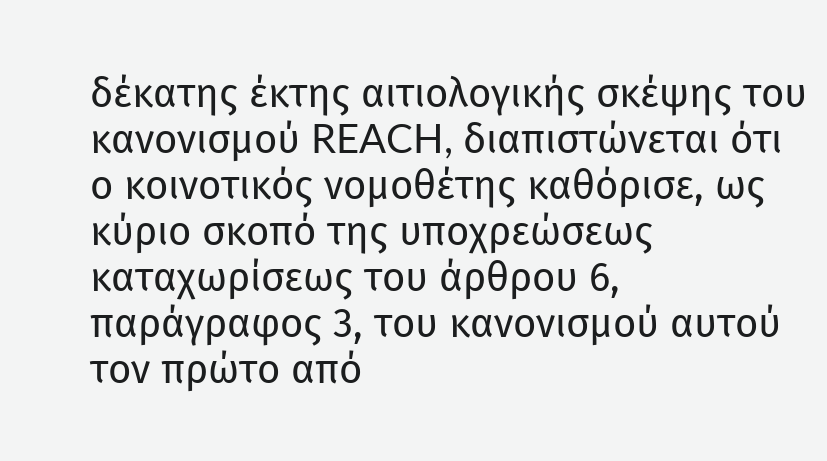δέκατης έκτης αιτιολογικής σκέψης του κανονισμού REACH, διαπιστώνεται ότι ο κοινοτικός νομοθέτης καθόρισε, ως κύριο σκοπό της υποχρεώσεως καταχωρίσεως του άρθρου 6, παράγραφος 3, του κανονισμού αυτού τον πρώτο από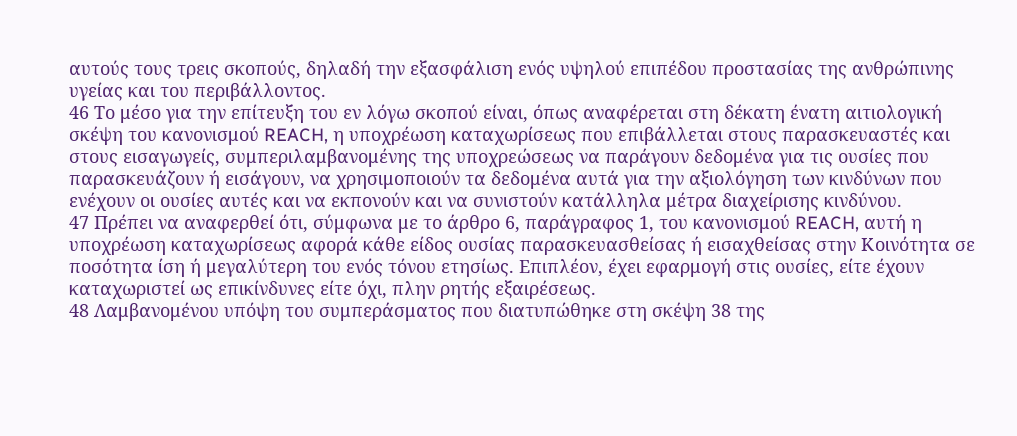αυτούς τους τρεις σκοπούς, δηλαδή την εξασφάλιση ενός υψηλού επιπέδου προστασίας της ανθρώπινης υγείας και του περιβάλλοντος.
46 Το μέσο για την επίτευξη του εν λόγω σκοπού είναι, όπως αναφέρεται στη δέκατη ένατη αιτιολογική σκέψη του κανονισμού REACH, η υποχρέωση καταχωρίσεως που επιβάλλεται στους παρασκευαστές και στους εισαγωγείς, συμπεριλαμβανομένης της υποχρεώσεως να παράγουν δεδομένα για τις ουσίες που παρασκευάζουν ή εισάγουν, να χρησιμοποιούν τα δεδομένα αυτά για την αξιολόγηση των κινδύνων που ενέχουν οι ουσίες αυτές και να εκπονούν και να συνιστούν κατάλληλα μέτρα διαχείρισης κινδύνου.
47 Πρέπει να αναφερθεί ότι, σύμφωνα με το άρθρο 6, παράγραφος 1, του κανονισμού REACH, αυτή η υποχρέωση καταχωρίσεως αφορά κάθε είδος ουσίας παρασκευασθείσας ή εισαχθείσας στην Κοινότητα σε ποσότητα ίση ή μεγαλύτερη του ενός τόνου ετησίως. Επιπλέον, έχει εφαρμογή στις ουσίες, είτε έχουν καταχωριστεί ως επικίνδυνες είτε όχι, πλην ρητής εξαιρέσεως.
48 Λαμβανομένου υπόψη του συμπεράσματος που διατυπώθηκε στη σκέψη 38 της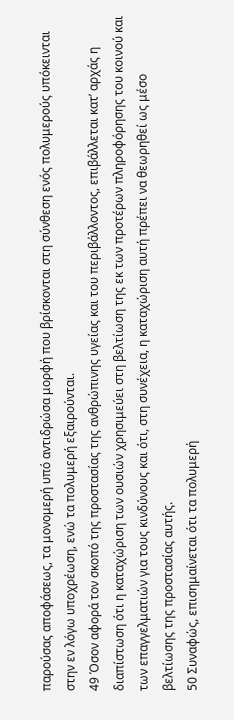παρούσας αποφάσεως, τα μονομερή υπό αντιδρώσα μορφή που βρίσκονται στη σύνθεση ενός πολυμερούς υπόκεινται στην εν λόγω υποχρέωση, ενώ τα πολυμερή εξαιρούνται.
49 Όσον αφορά τον σκοπό της προστασίας της ανθρώπινης υγείας και του περιβάλλοντος, επιβάλλεται κατ’ αρχάς η διαπίστωση ότι η καταχώριση των ουσιών χρησιμεύει στη βελτίωση της εκ των προτέρων πληροφόρησης του κοινού και των επαγγελματιών για τους κινδύνους και ότι, στη συνέχεια, η καταχώριση αυτή πρέπει να θεωρηθεί ως μέσο βελτίωσης της προστασίας αυτής.
50 Συναφώς, επισημαίνεται ότι τα πολυμερή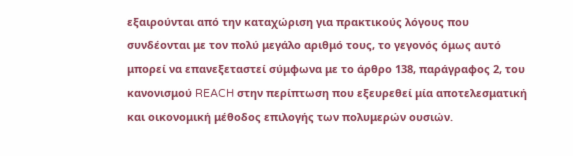εξαιρούνται από την καταχώριση για πρακτικούς λόγους που συνδέονται με τον πολύ μεγάλο αριθμό τους, το γεγονός όμως αυτό μπορεί να επανεξεταστεί σύμφωνα με το άρθρο 138, παράγραφος 2, του κανονισμού REACH στην περίπτωση που εξευρεθεί μία αποτελεσματική και οικονομική μέθοδος επιλογής των πολυμερών ουσιών.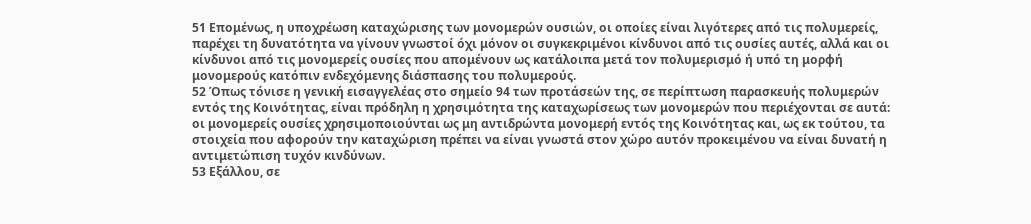51 Επομένως, η υποχρέωση καταχώρισης των μονομερών ουσιών, οι οποίες είναι λιγότερες από τις πολυμερείς, παρέχει τη δυνατότητα να γίνουν γνωστοί όχι μόνον οι συγκεκριμένοι κίνδυνοι από τις ουσίες αυτές, αλλά και οι κίνδυνοι από τις μονομερείς ουσίες που απομένουν ως κατάλοιπα μετά τον πολυμερισμό ή υπό τη μορφή μονομερούς κατόπιν ενδεχόμενης διάσπασης του πολυμερούς.
52 Όπως τόνισε η γενική εισαγγελέας στο σημείο 94 των προτάσεών της, σε περίπτωση παρασκευής πολυμερών εντός της Κοινότητας, είναι πρόδηλη η χρησιμότητα της καταχωρίσεως των μονομερών που περιέχονται σε αυτά: οι μονομερείς ουσίες χρησιμοποιούνται ως μη αντιδρώντα μονομερή εντός της Κοινότητας και, ως εκ τούτου, τα στοιχεία που αφορούν την καταχώριση πρέπει να είναι γνωστά στον χώρο αυτόν προκειμένου να είναι δυνατή η αντιμετώπιση τυχόν κινδύνων.
53 Εξάλλου, σε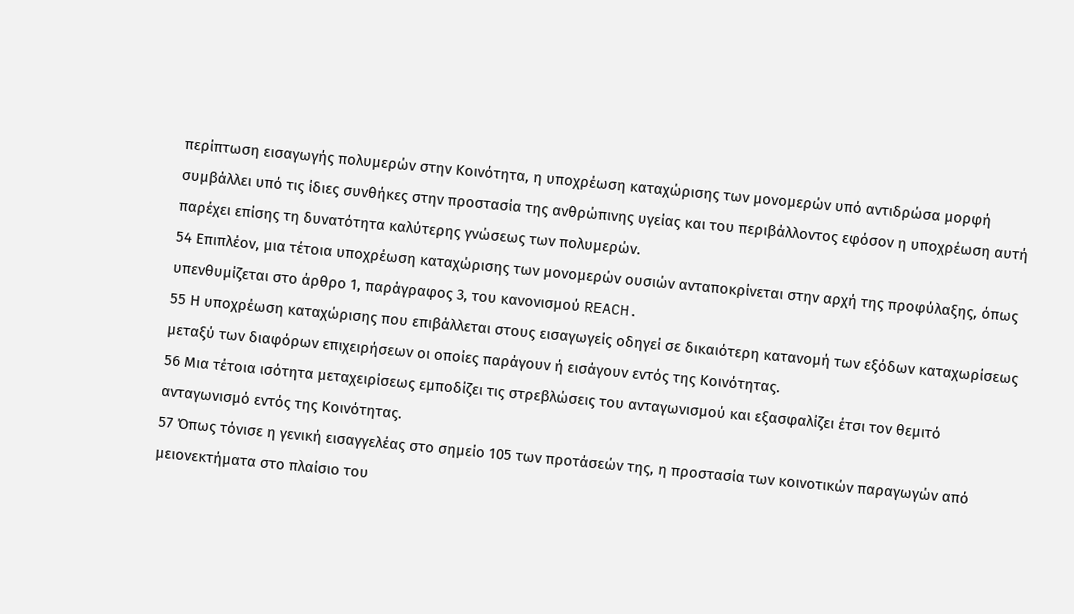περίπτωση εισαγωγής πολυμερών στην Κοινότητα, η υποχρέωση καταχώρισης των μονομερών υπό αντιδρώσα μορφή συμβάλλει υπό τις ίδιες συνθήκες στην προστασία της ανθρώπινης υγείας και του περιβάλλοντος εφόσον η υποχρέωση αυτή παρέχει επίσης τη δυνατότητα καλύτερης γνώσεως των πολυμερών.
54 Επιπλέον, μια τέτοια υποχρέωση καταχώρισης των μονομερών ουσιών ανταποκρίνεται στην αρχή της προφύλαξης, όπως υπενθυμίζεται στο άρθρο 1, παράγραφος 3, του κανονισμού REACH.
55 Η υποχρέωση καταχώρισης που επιβάλλεται στους εισαγωγείς οδηγεί σε δικαιότερη κατανομή των εξόδων καταχωρίσεως μεταξύ των διαφόρων επιχειρήσεων οι οποίες παράγουν ή εισάγουν εντός της Κοινότητας.
56 Μια τέτοια ισότητα μεταχειρίσεως εμποδίζει τις στρεβλώσεις του ανταγωνισμού και εξασφαλίζει έτσι τον θεμιτό ανταγωνισμό εντός της Κοινότητας.
57 Όπως τόνισε η γενική εισαγγελέας στο σημείο 105 των προτάσεών της, η προστασία των κοινοτικών παραγωγών από μειονεκτήματα στο πλαίσιο του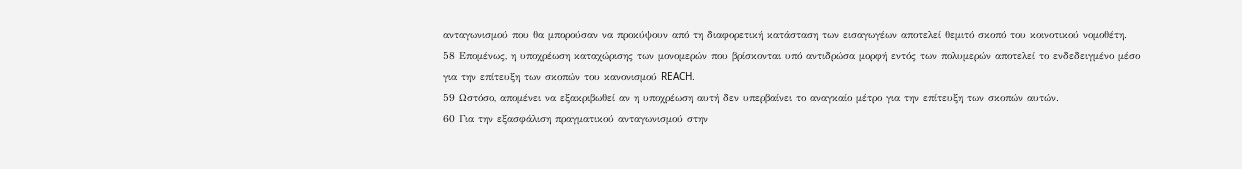ανταγωνισμού που θα μπορούσαν να προκύψουν από τη διαφορετική κατάσταση των εισαγωγέων αποτελεί θεμιτό σκοπό του κοινοτικού νομοθέτη.
58 Επομένως, η υποχρέωση καταχώρισης των μονομερών που βρίσκονται υπό αντιδρώσα μορφή εντός των πολυμερών αποτελεί το ενδεδειγμένο μέσο για την επίτευξη των σκοπών του κανονισμού REACH.
59 Ωστόσο, απομένει να εξακριβωθεί αν η υποχρέωση αυτή δεν υπερβαίνει το αναγκαίο μέτρο για την επίτευξη των σκοπών αυτών.
60 Για την εξασφάλιση πραγματικού ανταγωνισμού στην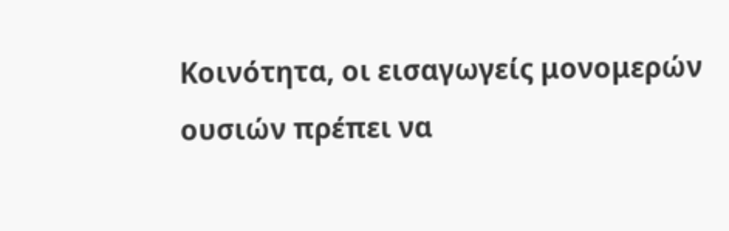Κοινότητα, οι εισαγωγείς μονομερών ουσιών πρέπει να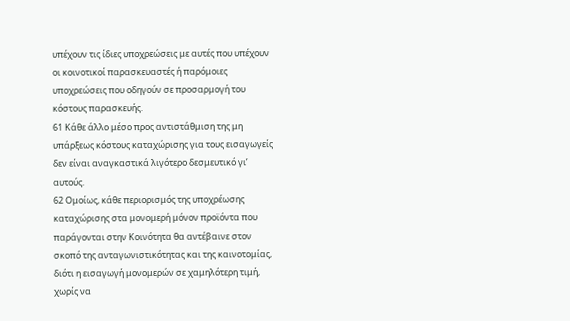υπέχουν τις ίδιες υποχρεώσεις με αυτές που υπέχουν οι κοινοτικοί παρασκευαστές ή παρόμοιες υποχρεώσεις που οδηγούν σε προσαρμογή του κόστους παρασκευής.
61 Κάθε άλλο μέσο προς αντιστάθμιση της μη υπάρξεως κόστους καταχώρισης για τους εισαγωγείς δεν είναι αναγκαστικά λιγότερο δεσμευτικό γι’ αυτούς.
62 Ομοίως, κάθε περιορισμός της υποχρέωσης καταχώρισης στα μονομερή μόνον προϊόντα που παράγονται στην Κοινότητα θα αντέβαινε στον σκοπό της ανταγωνιστικότητας και της καινοτομίας, διότι η εισαγωγή μονομερών σε χαμηλότερη τιμή, χωρίς να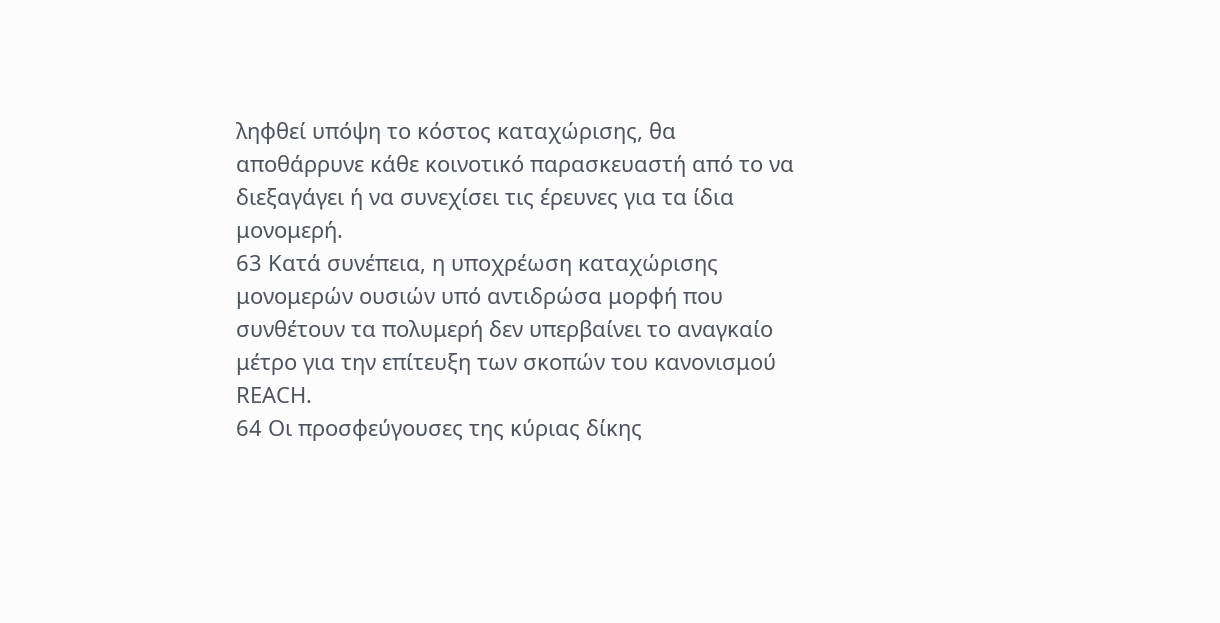ληφθεί υπόψη το κόστος καταχώρισης, θα αποθάρρυνε κάθε κοινοτικό παρασκευαστή από το να διεξαγάγει ή να συνεχίσει τις έρευνες για τα ίδια μονομερή.
63 Κατά συνέπεια, η υποχρέωση καταχώρισης μονομερών ουσιών υπό αντιδρώσα μορφή που συνθέτουν τα πολυμερή δεν υπερβαίνει το αναγκαίο μέτρο για την επίτευξη των σκοπών του κανονισμού REACH.
64 Οι προσφεύγουσες της κύριας δίκης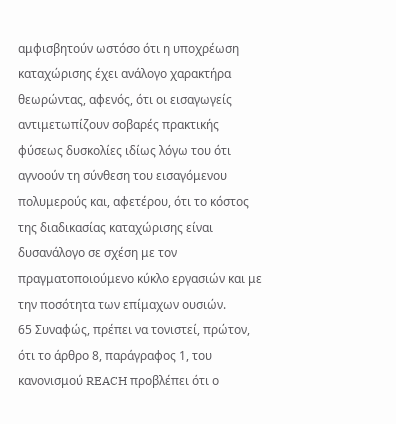αμφισβητούν ωστόσο ότι η υποχρέωση καταχώρισης έχει ανάλογο χαρακτήρα θεωρώντας, αφενός, ότι οι εισαγωγείς αντιμετωπίζουν σοβαρές πρακτικής φύσεως δυσκολίες ιδίως λόγω του ότι αγνοούν τη σύνθεση του εισαγόμενου πολυμερούς και, αφετέρου, ότι το κόστος της διαδικασίας καταχώρισης είναι δυσανάλογο σε σχέση με τον πραγματοποιούμενο κύκλο εργασιών και με την ποσότητα των επίμαχων ουσιών.
65 Συναφώς, πρέπει να τονιστεί, πρώτον, ότι το άρθρο 8, παράγραφος 1, του κανονισμού REACH προβλέπει ότι ο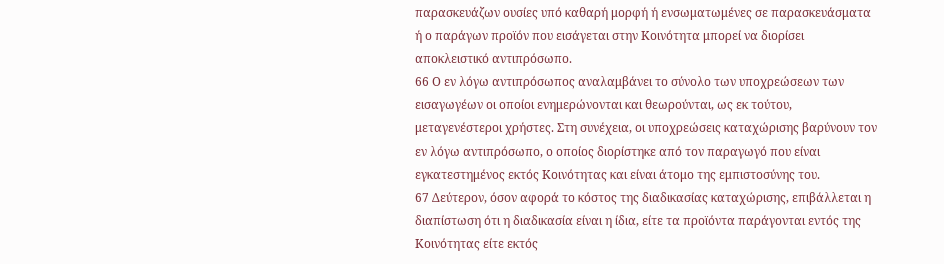παρασκευάζων ουσίες υπό καθαρή μορφή ή ενσωματωμένες σε παρασκευάσματα ή ο παράγων προϊόν που εισάγεται στην Κοινότητα μπορεί να διορίσει αποκλειστικό αντιπρόσωπο.
66 Ο εν λόγω αντιπρόσωπος αναλαμβάνει το σύνολο των υποχρεώσεων των εισαγωγέων οι οποίοι ενημερώνονται και θεωρούνται, ως εκ τούτου, μεταγενέστεροι χρήστες. Στη συνέχεια, οι υποχρεώσεις καταχώρισης βαρύνουν τον εν λόγω αντιπρόσωπο, ο οποίος διορίστηκε από τον παραγωγό που είναι εγκατεστημένος εκτός Κοινότητας και είναι άτομο της εμπιστοσύνης του.
67 Δεύτερον, όσον αφορά το κόστος της διαδικασίας καταχώρισης, επιβάλλεται η διαπίστωση ότι η διαδικασία είναι η ίδια, είτε τα προϊόντα παράγονται εντός της Κοινότητας είτε εκτός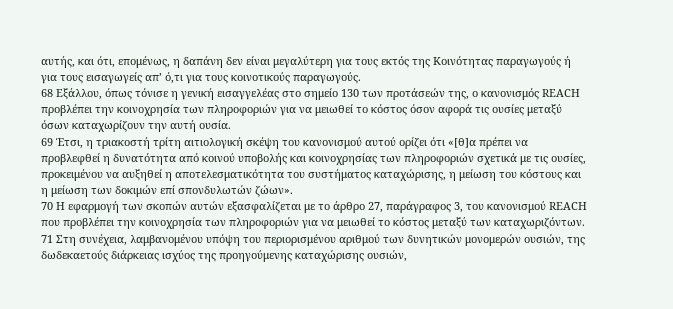αυτής, και ότι, επομένως, η δαπάνη δεν είναι μεγαλύτερη για τους εκτός της Κοινότητας παραγωγούς ή για τους εισαγωγείς απ’ ό,τι για τους κοινοτικούς παραγωγούς.
68 Εξάλλου, όπως τόνισε η γενική εισαγγελέας στο σημείο 130 των προτάσεών της, ο κανονισμός REACH προβλέπει την κοινοχρησία των πληροφοριών για να μειωθεί το κόστος όσον αφορά τις ουσίες μεταξύ όσων καταχωρίζουν την αυτή ουσία.
69 Έτσι, η τριακοστή τρίτη αιτιολογική σκέψη του κανονισμού αυτού ορίζει ότι «[θ]α πρέπει να προβλεφθεί η δυνατότητα από κοινού υποβολής και κοινοχρησίας των πληροφοριών σχετικά με τις ουσίες, προκειμένου να αυξηθεί η αποτελεσματικότητα του συστήματος καταχώρισης, η μείωση του κόστους και η μείωση των δοκιμών επί σπονδυλωτών ζώων».
70 Η εφαρμογή των σκοπών αυτών εξασφαλίζεται με το άρθρο 27, παράγραφος 3, του κανονισμού REACH που προβλέπει την κοινοχρησία των πληροφοριών για να μειωθεί το κόστος μεταξύ των καταχωριζόντων.
71 Στη συνέχεια, λαμβανομένου υπόψη του περιορισμένου αριθμού των δυνητικών μονομερών ουσιών, της δωδεκαετούς διάρκειας ισχύος της προηγούμενης καταχώρισης ουσιών,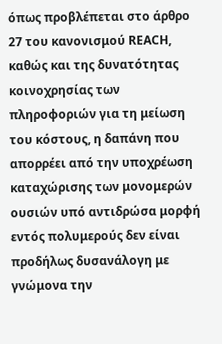όπως προβλέπεται στο άρθρο 27 του κανονισμού REACH, καθώς και της δυνατότητας κοινοχρησίας των πληροφοριών για τη μείωση του κόστους, η δαπάνη που απορρέει από την υποχρέωση καταχώρισης των μονομερών ουσιών υπό αντιδρώσα μορφή εντός πολυμερούς δεν είναι προδήλως δυσανάλογη με γνώμονα την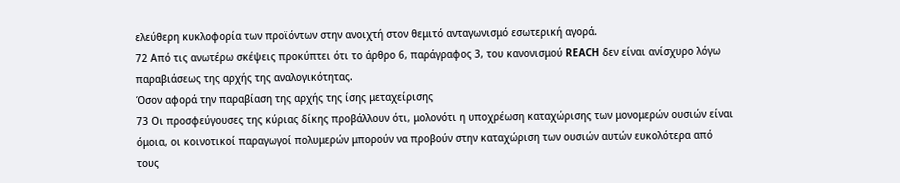ελεύθερη κυκλοφορία των προϊόντων στην ανοιχτή στον θεμιτό ανταγωνισμό εσωτερική αγορά.
72 Από τις ανωτέρω σκέψεις προκύπτει ότι το άρθρο 6, παράγραφος 3, του κανονισμού REACH δεν είναι ανίσχυρο λόγω παραβιάσεως της αρχής της αναλογικότητας.
Όσον αφορά την παραβίαση της αρχής της ίσης μεταχείρισης
73 Οι προσφεύγουσες της κύριας δίκης προβάλλουν ότι, μολονότι η υποχρέωση καταχώρισης των μονομερών ουσιών είναι όμοια, οι κοινοτικοί παραγωγοί πολυμερών μπορούν να προβούν στην καταχώριση των ουσιών αυτών ευκολότερα από τους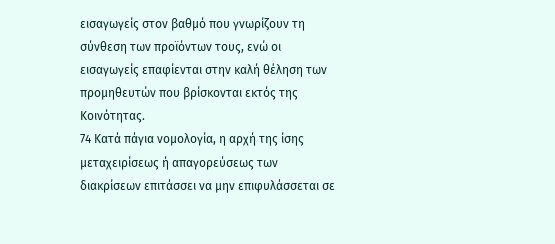εισαγωγείς στον βαθμό που γνωρίζουν τη σύνθεση των προϊόντων τους, ενώ οι εισαγωγείς επαφίενται στην καλή θέληση των προμηθευτών που βρίσκονται εκτός της Κοινότητας.
74 Κατά πάγια νομολογία, η αρχή της ίσης μεταχειρίσεως ή απαγορεύσεως των διακρίσεων επιτάσσει να μην επιφυλάσσεται σε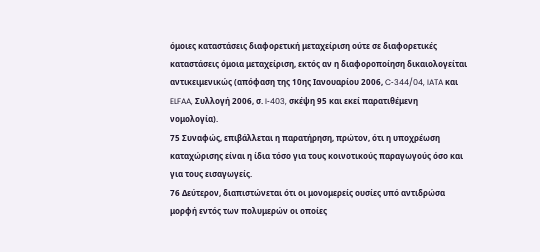όμοιες καταστάσεις διαφορετική μεταχείριση ούτε σε διαφορετικές καταστάσεις όμοια μεταχείριση, εκτός αν η διαφοροποίηση δικαιολογείται αντικειμενικώς (απόφαση της 10ης Ιανουαρίου 2006, C‑344/04, IATA και ELFAA, Συλλογή 2006, σ. I‑403, σκέψη 95 και εκεί παρατιθέμενη νομολογία).
75 Συναφώς, επιβάλλεται η παρατήρηση, πρώτον, ότι η υποχρέωση καταχώρισης είναι η ίδια τόσο για τους κοινοτικούς παραγωγούς όσο και για τους εισαγωγείς.
76 Δεύτερον, διαπιστώνεται ότι οι μονομερείς ουσίες υπό αντιδρώσα μορφή εντός των πολυμερών οι οποίες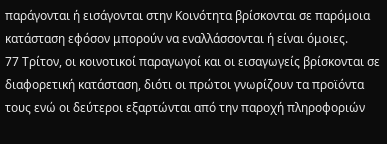παράγονται ή εισάγονται στην Κοινότητα βρίσκονται σε παρόμοια κατάσταση εφόσον μπορούν να εναλλάσσονται ή είναι όμοιες.
77 Τρίτον, οι κοινοτικοί παραγωγοί και οι εισαγωγείς βρίσκονται σε διαφορετική κατάσταση, διότι οι πρώτοι γνωρίζουν τα προϊόντα τους ενώ οι δεύτεροι εξαρτώνται από την παροχή πληροφοριών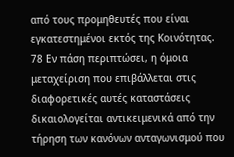από τους προμηθευτές που είναι εγκατεστημένοι εκτός της Κοινότητας.
78 Εν πάση περιπτώσει, η όμοια μεταχείριση που επιβάλλεται στις διαφορετικές αυτές καταστάσεις δικαιολογείται αντικειμενικά από την τήρηση των κανόνων ανταγωνισμού που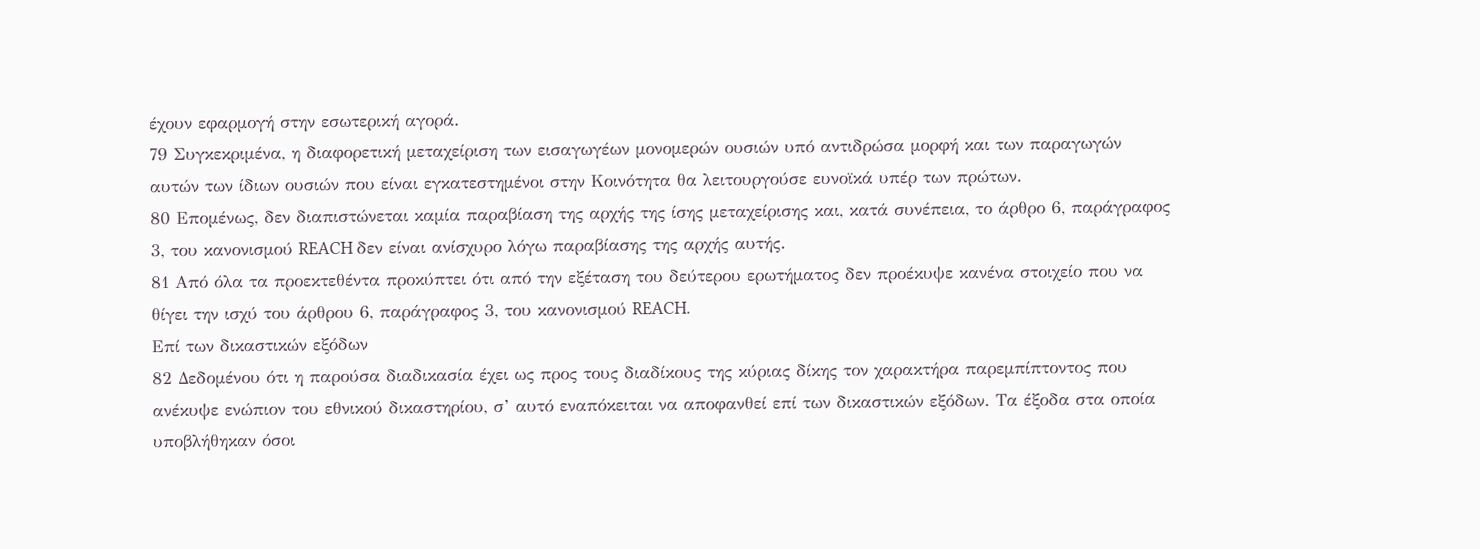έχουν εφαρμογή στην εσωτερική αγορά.
79 Συγκεκριμένα, η διαφορετική μεταχείριση των εισαγωγέων μονομερών ουσιών υπό αντιδρώσα μορφή και των παραγωγών αυτών των ίδιων ουσιών που είναι εγκατεστημένοι στην Κοινότητα θα λειτουργούσε ευνοϊκά υπέρ των πρώτων.
80 Επομένως, δεν διαπιστώνεται καμία παραβίαση της αρχής της ίσης μεταχείρισης και, κατά συνέπεια, το άρθρο 6, παράγραφος 3, του κανονισμού REACH δεν είναι ανίσχυρο λόγω παραβίασης της αρχής αυτής.
81 Από όλα τα προεκτεθέντα προκύπτει ότι από την εξέταση του δεύτερου ερωτήματος δεν προέκυψε κανένα στοιχείο που να θίγει την ισχύ του άρθρου 6, παράγραφος 3, του κανονισμού REACH.
Επί των δικαστικών εξόδων
82 Δεδομένου ότι η παρούσα διαδικασία έχει ως προς τους διαδίκους της κύριας δίκης τον χαρακτήρα παρεμπίπτοντος που ανέκυψε ενώπιον του εθνικού δικαστηρίου, σ’ αυτό εναπόκειται να αποφανθεί επί των δικαστικών εξόδων. Τα έξοδα στα οποία υποβλήθηκαν όσοι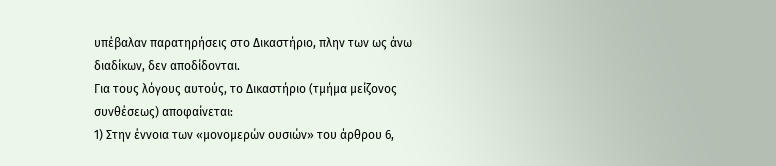υπέβαλαν παρατηρήσεις στο Δικαστήριο, πλην των ως άνω διαδίκων, δεν αποδίδονται.
Για τους λόγους αυτούς, το Δικαστήριο (τμήμα μείζονος συνθέσεως) αποφαίνεται:
1) Στην έννοια των «μονομερών ουσιών» του άρθρου 6,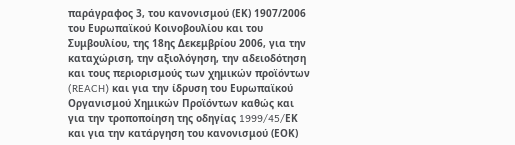παράγραφος 3, του κανονισμού (ΕΚ) 1907/2006 του Ευρωπαϊκού Κοινοβουλίου και του Συμβουλίου, της 18ης Δεκεμβρίου 2006, για την καταχώριση, την αξιολόγηση, την αδειοδότηση και τους περιορισμούς των χημικών προϊόντων (REACH) και για την ίδρυση του Ευρωπαϊκού Οργανισμού Χημικών Προϊόντων καθώς και για την τροποποίηση της οδηγίας 1999/45/EΚ και για την κατάργηση του κανονισμού (ΕΟΚ)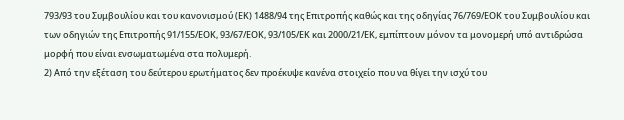793/93 του Συμβουλίου και του κανονισμού (ΕΚ) 1488/94 της Επιτροπής καθώς και της οδηγίας 76/769/ΕΟΚ του Συμβουλίου και των οδηγιών της Επιτροπής 91/155/ΕΟΚ, 93/67/ΕΟΚ, 93/105/ΕΚ και 2000/21/ΕΚ, εμπίπτουν μόνον τα μονομερή υπό αντιδρώσα μορφή που είναι ενσωματωμένα στα πολυμερή.
2) Από την εξέταση του δεύτερου ερωτήματος δεν προέκυψε κανένα στοιχείο που να θίγει την ισχύ του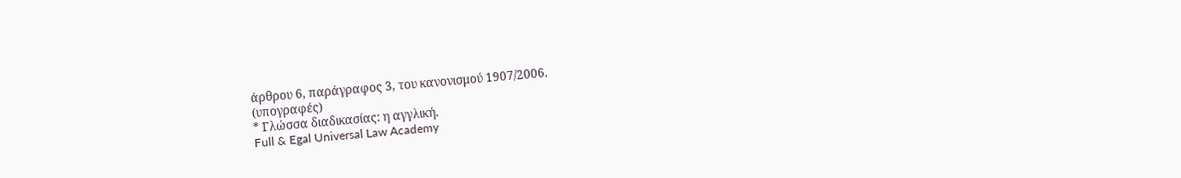άρθρου 6, παράγραφος 3, του κανονισμού 1907/2006.
(υπογραφές)
* Γλώσσα διαδικασίας: η αγγλική.
Full & Egal Universal Law Academy